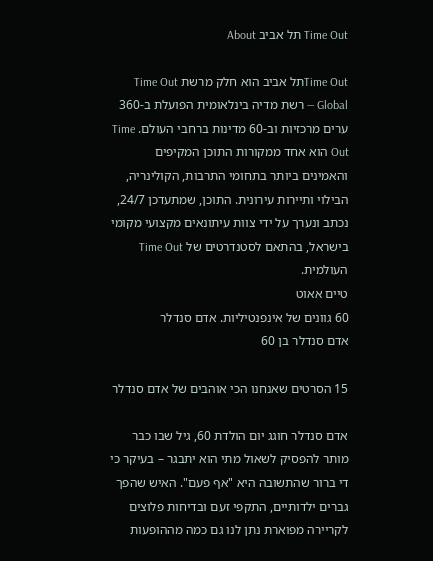Time Out תל אביב About

Time Outתל אביב הוא חלק מרשת Time Out Global — רשת מדיה בינלאומית הפועלת ב-360 ערים מרכזיות וב-60 מדינות ברחבי העולם. Time Out הוא אחד ממקורות התוכן המקיפים והאמינים ביותר בתחומי התרבות, הקולינריה, הבילוי ותיירות עירונית. התוכן, שמתעדכן 24/7, נכתב ונערך על ידי צוות עיתונאים מקצועי מקומי בישראל, בהתאם לסטנדרטים של Time Out העולמית.
טיים אאוט
60 גוונים של אינפנטיליות. אדם סנדלר
אדם סנדלר בן 60

15 הסרטים שאנחנו הכי אוהבים של אדם סנדלר

אדם סנדלר חוגג יום הולדת 60, גיל שבו כבר מותר להפסיק לשאול מתי הוא יתבגר – בעיקר כי די ברור שהתשובה היא "אף פעם". האיש שהפך גברים ילדותיים, התקפי זעם ובדיחות פלוצים לקריירה מפוארת נתן לנו גם כמה מההופעות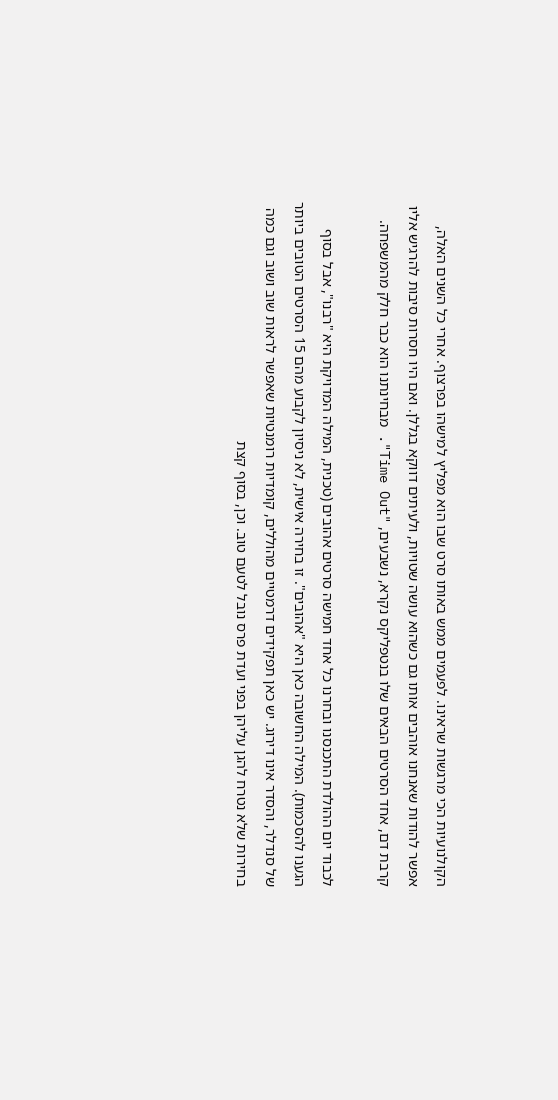הקולנועיות הכי מרגשות שראינו. לפעמים ממש באותו סרט שבו הוא מפליץ למישהו בפרצוף. אחרי כל השנים האלה, אפשר להודות שאנחנו אוהבים אותו גם כשהוא עושה שטויות, ולעיתים דווקא בגללן. ואם היו חסרות סיבות להרגיש אליו קרבת דם, אחד הסרטים הבאים שלו בנטפליקס נקרא, נשבעים, "Time Out". מבחינתנו הוא כבר חלק מהמשפחה.

לכבוד יום ההולדת התכנסנו ובחרנו כל אחד חמישה סרטים אהובים (טכנית, המילה המדויקת היא "רבנו", אבל בסוף הגענו להסכמות). המילה החשובה כאן היא "אהובים". זו בחירה אישית, לא ניסיון לקבוע מהם 15 הסרטים הטובים ביותר של סנדלר, והסדר אינו דירוג. יש כאן תפקידים דרמטיים מהוללים, קומדיות רומנטיות שאפשר לראות שוב ושוב וגם כמה בחירות שלא נטרח להגן עליהן בפני ועדת פרס נובל לטעם טוב. וכן, בסוף קצת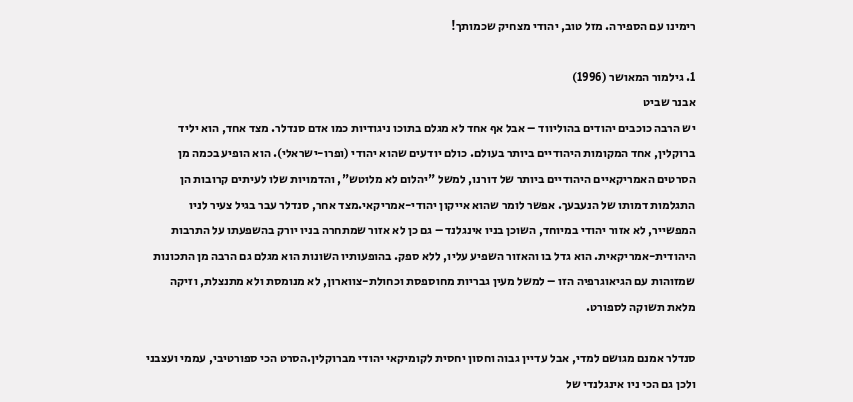רימינו עם הספירה. מזל טוב, יהודי מצחיק שכמותך!

1. גילמור המאושר (1996)
אבנר שביט
יש הרבה כוכבים יהודים בהוליווד – אבל אף אחד לא מגלם בתוכו ניגודיות כמו אדם סנדלר. מצד אחד, הוא יליד ברוקלין, אחד המקומות היהודיים ביותר בעולם. כולם יודעים שהוא יהודי (ופרו-ישראלי). הוא הופיע בכמה מן הסרטים האמריקאיים היהודיים ביותר של דורנו, למשל "יהלום לא מלוטש", והדמויות שלו לעיתים קרובות הן התגלמות דמותו של הנעבעך. אפשר לומר שהוא אייקון יהודי-אמריקאי.מצד אחר, סנדלר עבר בגיל צעיר לניו המפשייר, לא אזור יהודי במיוחד, השוכן בניו אינגלנד – גם כן לא אזור שמתחרה בניו יורק בהשפעתו על התרבות היהודית-אמריקאית. הוא גדל בו והאזור השפיע עליו, ללא ספק. בהופעותיו השונות הוא מגלם גם הרבה מן התכונות שמזוהות עם הגיאוגרפיה הזו – למשל מעין גבריות מחוספסת וכחולת-צווארון, לא מנומסת ולא מתנצלת, וזיקה מלאת תשוקה לספורט.

סנדלר אמנם מגושם למדי, אבל עדיין גבוה וחסון יחסית לקומיקאי יהודי מברוקלין.הסרט הכי ספורטיבי, עממי ועצבני ולכן גם הכי ניו אינגלנדי של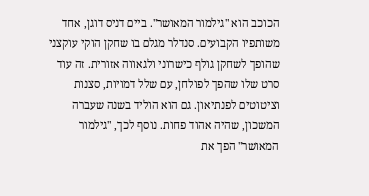הכוכב הוא "גילמור המאושר". ביים דניס דוגן, אחד משותפיו הקבועים. סנדלר מגלם בו שחקן הוקי עוקצני שהופך לשחקן גולף כישרוני ולגאווה אזורית. זה עוד סרט שלו שהפך לפולחן, עם שלל דמויות, סצנות וציטוטים לפנתיאון. גם הוא הוליד בשנה שעברה המשכון, שהיה אהוד פחות. נוסף לכך, "גילמור המאושר" הפך את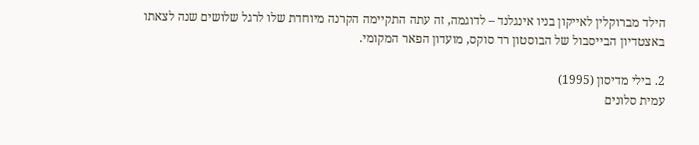הילד מברוקלין לאייקון בניו אינגלנד – לדוגמה, זה עתה התקיימה הקרנה מיוחדת שלו לרגל שלושים שנה לצאתו באצטדיון הבייסבול של הבוסטון רד סוקס, מועדון הפאר המקומי.

2. בילי מדיסון (1995)
עמית סלונים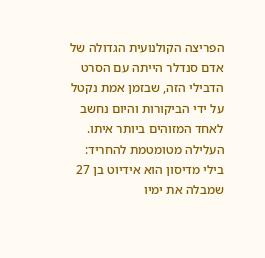הפריצה הקולנועית הגדולה של אדם סנדלר הייתה עם הסרט הדבילי הזה, שבזמן אמת נקטל על ידי הביקורות והיום נחשב לאחד המזוהים ביותר איתו. העלילה מטומטמת להחריד: בילי מדיסון הוא אידיוט בן 27 שמבלה את ימיו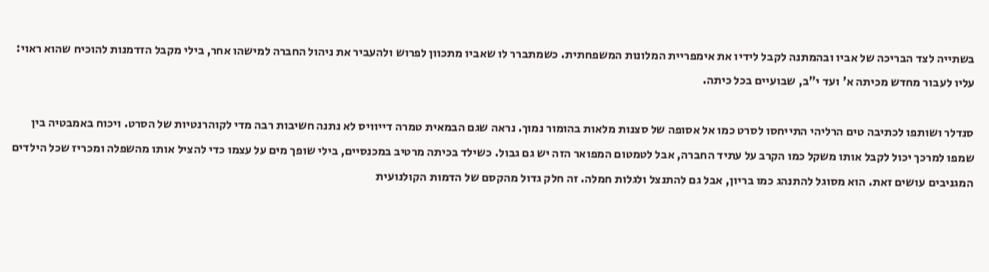בשתייה לצד הבריכה של אביו ובהמתנה לקבל לידיו את אימפריית המלונות המשפחתית. כשמתברר לו שאביו מתכוון לפרוש ולהעביר את ניהול החברה למישהו אחר, בילי מקבל הזדמנות להוכיח שהוא ראוי: עליו לעבור מחדש מכיתה א' ועד י"ב, שבועיים בכל כיתה.

סנדלר ושותפו לכתיבה טים הרליהי התייחסו לסרט כמו אל אסופה של סצנות מלאות בהומור נמוך. נראה שגם הבמאית טמרה דייוויס לא נתנה חשיבות רבה מדי לקוהרנטיות של הסרט. ויכוח באמבטיה בין שמפו למרכך יכול לקבל אותו משקל כמו הקרב על עתיד החברה, אבל לטמטום המפואר הזה יש גם גבול. כשילד בכיתה מרטיב במכנסיים, בילי שופך מים על עצמו כדי להציל אותו מהשפלה ומכריז שכל הילדים המגניבים עושים זאת. הוא מסוגל להתנהג כמו בריון, אבל גם להתנצל ולגלות חמלה. זה חלק גדול מהקסם של הדמות הקולנועית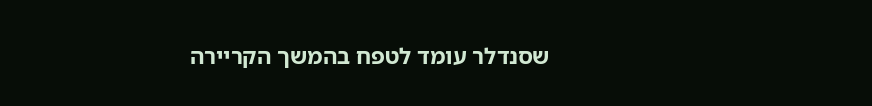שסנדלר עומד לטפח בהמשך הקריירה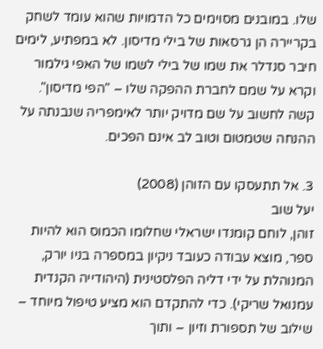שלו. במובנים מסוימים כל הדמויות שהוא עומד לשחק בקריירה הן גרסאות של בילי מדיסון. לא במפתיע, לימים חיבר סנדלר את שמו של בילי לשמו של האפי גילמור וקרא על שמם לחברת ההפקה שלו – "הפי מדיסון". קשה לחשוב על שם מדויק יותר לאימפריה שנבנתה על ההנחה שטמטום וטוב לב אינם הפכים.

3. אל תתעסקו עם הזוהן (2008)
יעל שוב
זוהן, לוחם קומנדו ישראלי שחלומו הכמוס הוא להיות ספר, מוצא עבודה כעובד ניקיון במספרה בניו יורק, המנוהלת על ידי דליה הפלסטינית (היהודייה הקנדית עמנואל שריקי). כדי להתקדם הוא מציע טיפול מיוחד – שילוב של תספורת וזיון – ותוך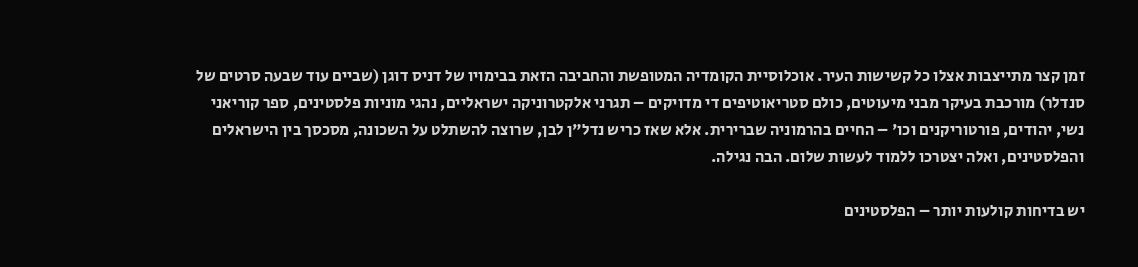זמן קצר מתייצבות אצלו כל קשישות העיר. אוכלוסיית הקומדיה המטופשת והחביבה הזאת בבימויו של דניס דוגן (שביים עוד שבעה סרטים של סנדלר) מורכבת בעיקר מבני מיעוטים, כולם סטריאוטיפים די מדויקים – תגרני אלקטרוניקה ישראליים, נהגי מוניות פלסטינים, ספר קוריאני נשי, יהודים, פורטוריקנים וכו' – החיים בהרמוניה שברירית. אלא שאז כריש נדל"ן לבן, שרוצה להשתלט על השכונה, מסכסך בין הישראלים והפלסטינים, ואלה יצטרכו ללמוד לעשות שלום. הבה נגילה.

יש בדיחות קולעות יותר – הפלסטינים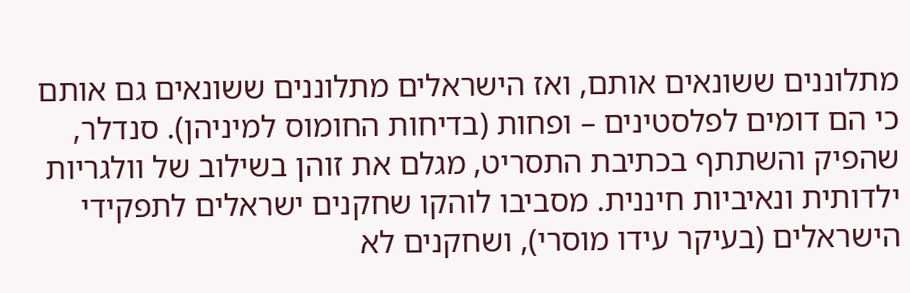מתלוננים ששונאים אותם, ואז הישראלים מתלוננים ששונאים גם אותם כי הם דומים לפלסטינים – ופחות (בדיחות החומוס למיניהן). סנדלר, שהפיק והשתתף בכתיבת התסריט, מגלם את זוהן בשילוב של וולגריות ילדותית ונאיביות חיננית. מסביבו לוהקו שחקנים ישראלים לתפקידי הישראלים (בעיקר עידו מוסרי), ושחקנים לא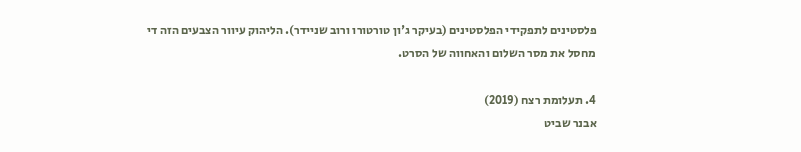פלסטינים לתפקידי הפלסטינים (בעיקר ג'ון טורטורו ורוב שניידר). הליהוק עיוור הצבעים הזה די מחסל את מסר השלום והאחווה של הסרט.

4. תעלומת רצח (2019)
אבנר שביט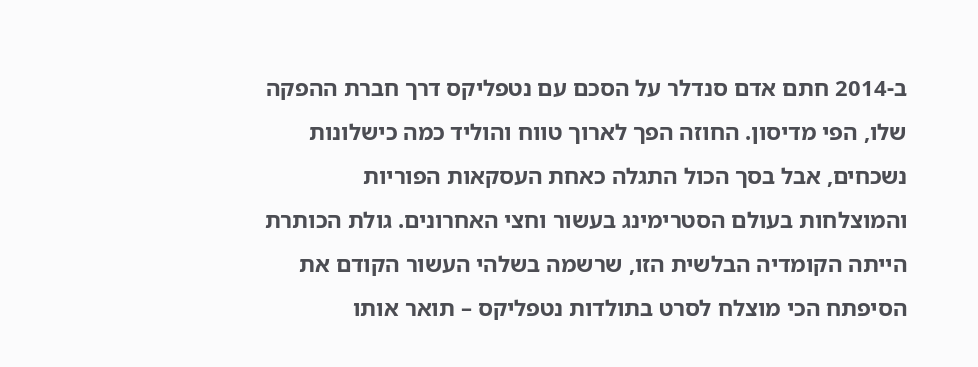ב-2014 חתם אדם סנדלר על הסכם עם נטפליקס דרך חברת ההפקה שלו, הפי מדיסון. החוזה הפך לארוך טווח והוליד כמה כישלונות נשכחים, אבל בסך הכול התגלה כאחת העסקאות הפוריות והמוצלחות בעולם הסטרימינג בעשור וחצי האחרונים. גולת הכותרת הייתה הקומדיה הבלשית הזו, שרשמה בשלהי העשור הקודם את הסיפתח הכי מוצלח לסרט בתולדות נטפליקס – תואר אותו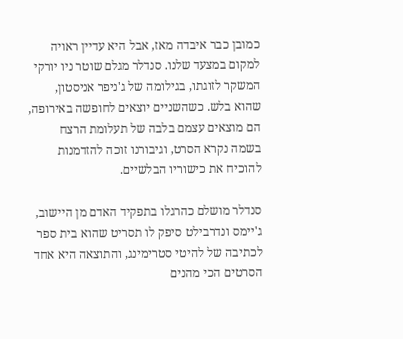כמובן כבר איבדה מאז, אבל היא עדיין ראויה למקום במצעד שלנו. סנדלר מגלם שוטר ניו יורקי המשקר לזוגתו, בגילומה של ג'ניפר אניסטון, שהוא בלש. כשהשניים יוצאים לחופשה באירופה, הם מוצאים עצמם בלבה של תעלומת הרצח בשמה נקרא הסרט, וגיבורנו זוכה להזדמנות להוכיח את כישוריו הבלשיים.

סנדלר מושלם כהרגלו בתפקיד האדם מן היישוב, ג'יימס ונדרבילט סיפק לו תסריט שהוא בית ספר לכתיבה של להיטי סטרימינג, והתוצאה היא אחד הסרטים הכי מהנים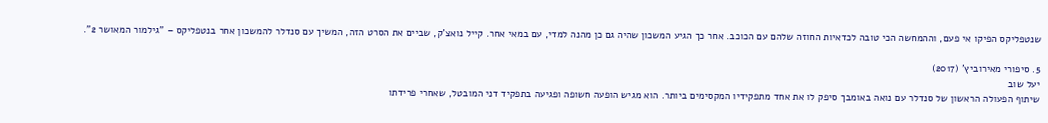שנטפליקס הפיקו אי פעם, וההמחשה הכי טובה לכדאיות החוזה שלהם עם הכוכב. אחר כך הגיע המשכון שהיה גם כן מהנה למדי, עם במאי אחר. קייל נואצ'ק, שביים את הסרט הזה, המשיך עם סנדלר להמשכון אחר בנטפליקס – "גילמור המאושר 2".

5. סיפורי מאירוביץ' (2017)
יעל שוב
שיתוף הפעולה הראשון של סנדלר עם נואה באומבך סיפק לו את אחד מתפקידיו המקסימים ביותר. הוא מגיש הופעה חשופה ופגיעה בתפקיד דני המובטל, שאחרי פרידתו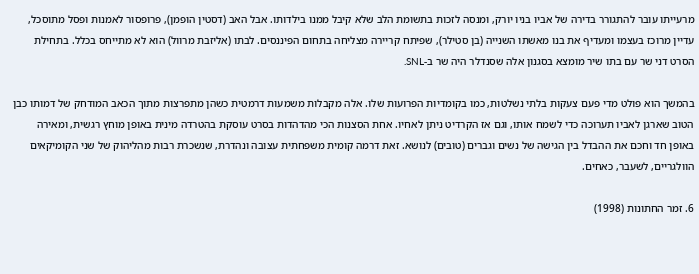מרעייתו עובר להתגורר בדירה של אביו בניו יורק, ומנסה לזכות בתשומת הלב שלא קיבל ממנו בילדותו. אבל האב (דסטין הופמן), פרופסור לאמנות ופסל מתוסכל, עדיין מרוכז בעצמו ומעדיף את בנו מאשתו השנייה (בן סטילר), שפיתח קריירה מצליחה בתחום הפיננסים. לבתו (אליזבת מרוול) הוא לא מתייחס בכלל. בתחילת הסרט דני שר עם בתו שיר מומצא בסגנון אלה שסנדלר היה שר ב-SNL.

בהמשך הוא פולט מדי פעם צעקות בלתי נשלטות, כמו בקומדיות הפרועות שלו. אלה מקבלות משמעות דרמטית כשהן מתפרצות מתוך הכאב המודחק של דמותו כבן הטוב שארגן לאביו תערוכה כדי לשמח אותו, וגם אז הקרדיט ניתן לאחיו. אחת הסצנות הכי מהדהדות בסרט עוסקת בהטרדה מינית באופן מוחץ רגשית, ומאירה באופן חד וחכם את ההבדל בין הגישה של נשים וגברים (טובים) לנושא. זאת דרמה קומית משפחתית עצובה ונהדרת, שנשכרת רבות מהליהוק של שני הקומיקאים הוולגריים, לשעבר, כאחים.

6. זמר החתונות (1998)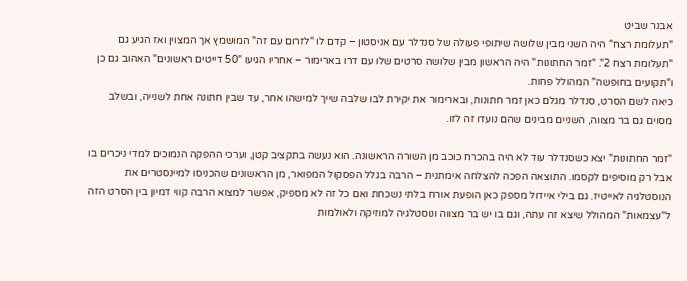אבנר שביט
"תעלומת רצח" היה השני מבין שלושה שיתופי פעולה של סנדלר עם אניסטון – קדם לו "לזרום עם זה" המושמץ אך המצוין ואז הגיע גם "תעלומת רצח 2". "זמר החתונות" היה הראשון מבין שלושה סרטים שלו עם דרו בארימור – אחריו הגיעו "50 דייטים ראשונים" האהוב גם כן ו"תקועים בחופשה" המהולל פחות.
כיאה לשם הסרט, סנדלר מגלם כאן זמר חתונות, ובארימור את יקירת לבו שלבה שייך למישהו אחר, עד שבין חתונה אחת לשנייה, ובשלב מסוים גם בר מצווה, השניים מבינים שהם נועדו זה לזו.

"זמר החתונות" יצא כשסנדלר עוד לא היה בהכרח כוכב מן השורה הראשונה. הוא נעשה בתקציב קטן, וערכי ההפקה הנמוכים למדי ניכרים בו אבל רק מוסיפים לקסמו. התוצאה הפכה להצלחה אימתנית – הרבה בגלל הפסקול המפואר, מן הראשונים שהכניסו למיינסטרים את הנוסטלגיה לאייטיז. גם בילי איידול מספק כאן הופעת אורח בלתי נשכחת ואם כל זה לא מספיק, אפשר למצוא הרבה קווי דמיון בין הסרט הזה ל"עצמאות" המהולל שיצא זה עתה, וגם בו יש בר מצווה ונוסטלגיה למוזיקה ולאולמות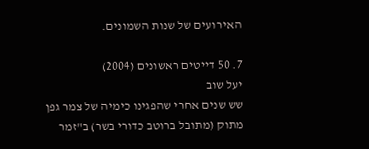האירועים של שנות השמונים.

7. 50 דייטים ראשונים (2004)
יעל שוב
שש שנים אחרי שהפגינו כימיה של צמר גפן מתוק (מתובל ברוטב כדורי בשר) ב"זמר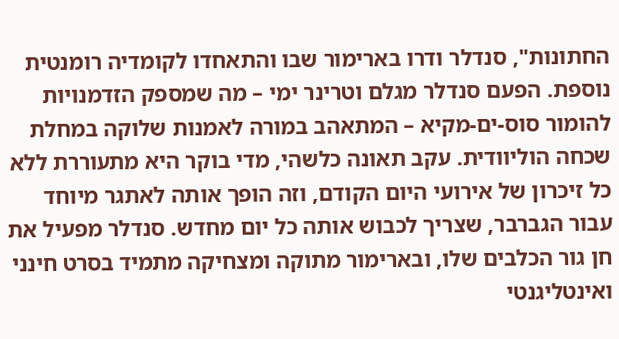החתונות", סנדלר ודרו בארימור שבו והתאחדו לקומדיה רומנטית נוספת. הפעם סנדלר מגלם וטרינר ימי – מה שמספק הזדמנויות להומור סוס-ים-מקיא – המתאהב במורה לאמנות שלוקה במחלת שכחה הוליוודית. עקב תאונה כלשהי, מדי בוקר היא מתעוררת ללא כל זיכרון של אירועי היום הקודם, וזה הופך אותה לאתגר מיוחד עבור הגברבר, שצריך לכבוש אותה כל יום מחדש. סנדלר מפעיל את חן גור הכלבים שלו, ובארימור מתוקה ומצחיקה מתמיד בסרט חינני ואינטליגנטי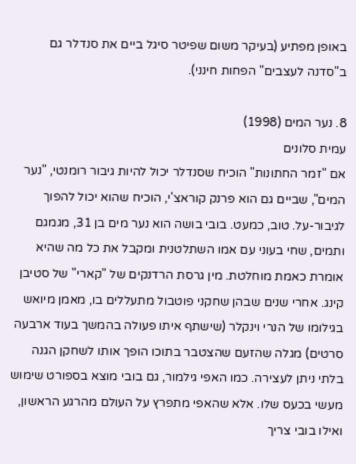באופן מפתיע (בעיקר משום שפיטר סיגל ביים את סנדלר גם ב"סדנה לעצבים" הפחות חינני).

8. נער המים (1998)
עמית סלונים
אם "זמר החתונות" הוכיח שסנדלר יכול להיות גיבור רומנטי, "נער המים", שביים גם הוא פרנק קוראצ'י, הוכיח שהוא יכול להפוך לגיבור-על. טוב, כמעט. בובי בושה הוא נער מים בן 31, מגמגם ותמים, שחי בעוני עם אמו השתלטנית ומקבל את כל מה שהיא אומרת כאמת מוחלטת. מין גרסת הרדנקים של "קארי" של סטיבן קינג. אחרי שנים שבהן שחקני פוטבול מתעללים בו, מאמן מיואש בגילומו של הנרי וינקלר (שישתף איתו פעולה בהמשך בעוד ארבעה סרטים) מגלה שהזעם שהצטבר בתוכו הופך אותו לשחקן הגנה בלתי ניתן לעצירה. כמו האפי גילמור, גם בובי מוצא בספורט שימוש מעשי בכעס שלו. אלא שהאפי מתפרץ על העולם מהרגע הראשון, ואילו בובי צריך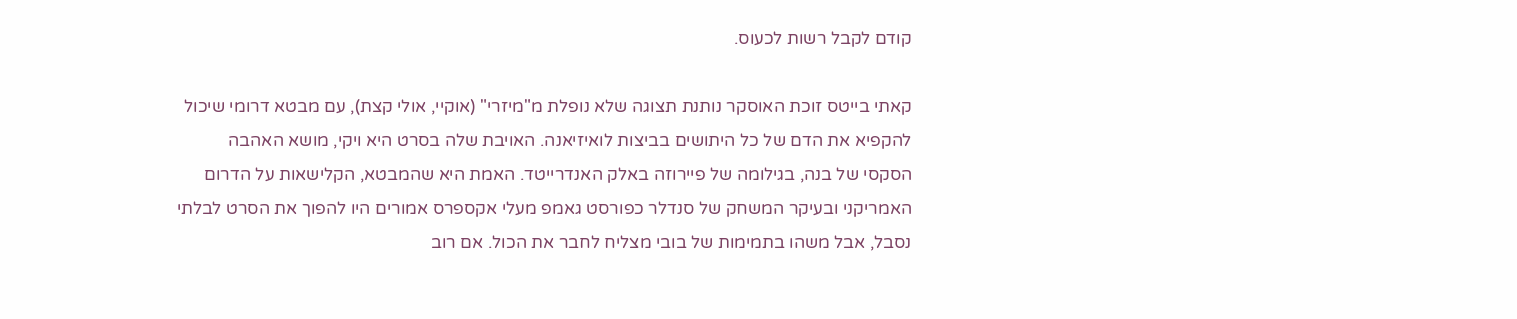קודם לקבל רשות לכעוס.

קאתי בייטס זוכת האוסקר נותנת תצוגה שלא נופלת מ"מיזרי" (אוקיי, אולי קצת), עם מבטא דרומי שיכול להקפיא את הדם של כל היתושים בביצות לואיזיאנה. האויבת שלה בסרט היא ויקי, מושא האהבה הסקסי של בנה, בגילומה של פיירוזה באלק האנדרייטד. האמת היא שהמבטא, הקלישאות על הדרום האמריקני ובעיקר המשחק של סנדלר כפורסט גאמפ מעלי אקספרס אמורים היו להפוך את הסרט לבלתי נסבל, אבל משהו בתמימות של בובי מצליח לחבר את הכול. אם רוב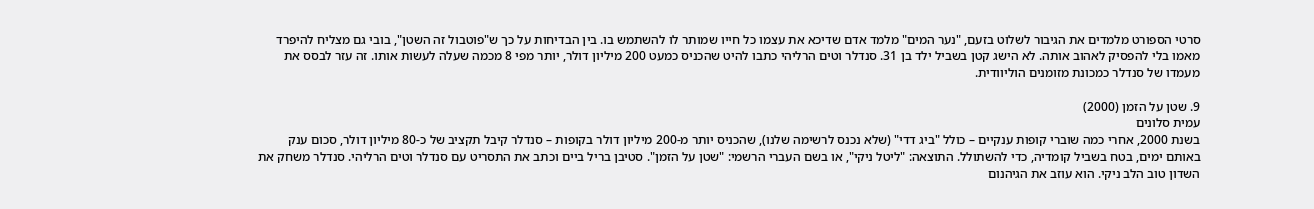סרטי הספורט מלמדים את הגיבור לשלוט בזעם, "נער המים" מלמד אדם שדיכא את עצמו כל חייו שמותר לו להשתמש בו. בין הבדיחות על כך ש"פוטבול זה השטן", בובי גם מצליח להיפרד מאמו בלי להפסיק לאהוב אותה. לא הישג קטן בשביל ילד בן 31. סנדלר וטים הרליהי כתבו להיט שהכניס כמעט 200 מיליון דולר, יותר מפי 8 מכמה שעלה לעשות אותו. זה עזר לבסס את מעמדו של סנדלר כמכונת מזומנים הוליוודית.

9. שטן על הזמן (2000)
עמית סלונים
בשנת 2000, אחרי כמה שוברי קופות ענקיים – כולל "ביג דדי" (שלא נכנס לרשימה שלנו), שהכניס יותר מ-200 מיליון דולר בקופות – סנדלר קיבל תקציב של כ-80 מיליון דולר, סכום ענק באותם ימים, בטח בשביל קומדיה, כדי להשתולל. התוצאה: "ליטל ניקי", או בשם העברי הרשמי: "שטן על הזמן". סטיבן בריל ביים וכתב את התסריט עם סנדלר וטים הרליהי. סנדלר משחק את השדון טוב הלב ניקי. הוא עוזב את הגיהנום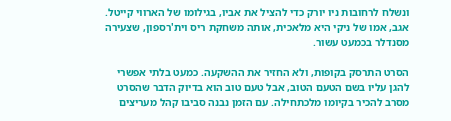ונשלח לרחובות ניו יורק כדי להציל את אביו, בגילומו של הארווי קייטל. אגב, אמו של ניקי היא מלאכית, אותה משחקת ריס וית'רספון, שצעירה מסנדלר בכמעט עשור.

הסרט התרסק בקופות, ולא החזיר את ההשקעה. כמעט בלתי אפשרי להגן עליו בשם הטעם הטוב, אבל טעם טוב הוא בדיוק הדבר שהסרט מסרב להכיר בקיומו מלכתחילה. עם הזמן נבנה סביבו קהל מעריצים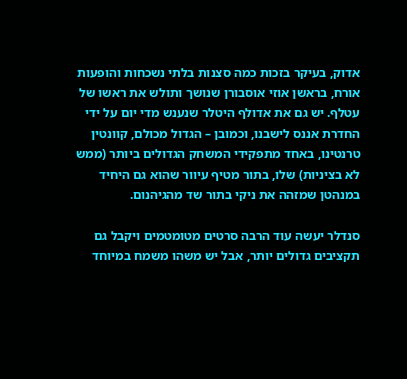אדוק, בעיקר בזכות כמה סצנות בלתי נשכחות והופעות אורח, בראשן אוזי אוסבורן שנושך ותולש את ראשו של עטלף. יש גם את אדולף היטלר שנענש מדי יום על ידי החדרת אננס לישבנו, וכמובן – הגדול מכולם, קוונטין טרנטינו, באחד מתפקידי המשחק הגדולים ביותר (ממש לא בציניות) שלו, בתור מטיף עיוור שהוא גם היחיד במנהטן שמזהה את ניקי בתור שד מהגיהנום.

סנדלר יעשה עוד הרבה סרטים מטומטמים ויקבל גם תקציבים גדולים יותר, אבל יש משהו משמח במיוחד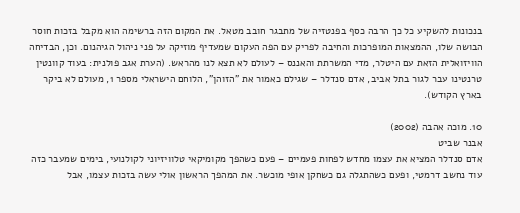בנכונות להשקיע כל כך הרבה כסף בפנטזיה של מתבגר חובב מטאל. את המקום הזה ברשימה הוא מקבל בזכות חוסר הבושה שלו, ההמצאות המופרכות והחיבה לפריק עם הפה העקום שמעדיף מוזיקה על פני ניהול הגיהנום. וכן, הבדיחה הוויזואלית הזאת עם היטלר, מדי המשרתת והאננס – לעולם לא תצא לנו מהראש. (הערת אגב פולנית: בעוד קוונטין טרנטינו עבר לגור בתל אביב, אדם סנדלר – שגילם כאמור את "הזוהן", הלוחם הישראלי מספר 1, מעולם לא ביקר בארץ הקודש).

10. מוכה אהבה (2002)
אבנר שביט
אדם סנדלר המציא את עצמו מחדש לפחות פעמיים – פעם כשהפך מקומיקאי טלוויזיוני לקולנועי, בימים שמעבר כזה עוד נחשב דרמטי, ופעם כשהתגלה גם כשחקן אופי מוכשר. את המהפך הראשון אולי עשה בזכות עצמו, אבל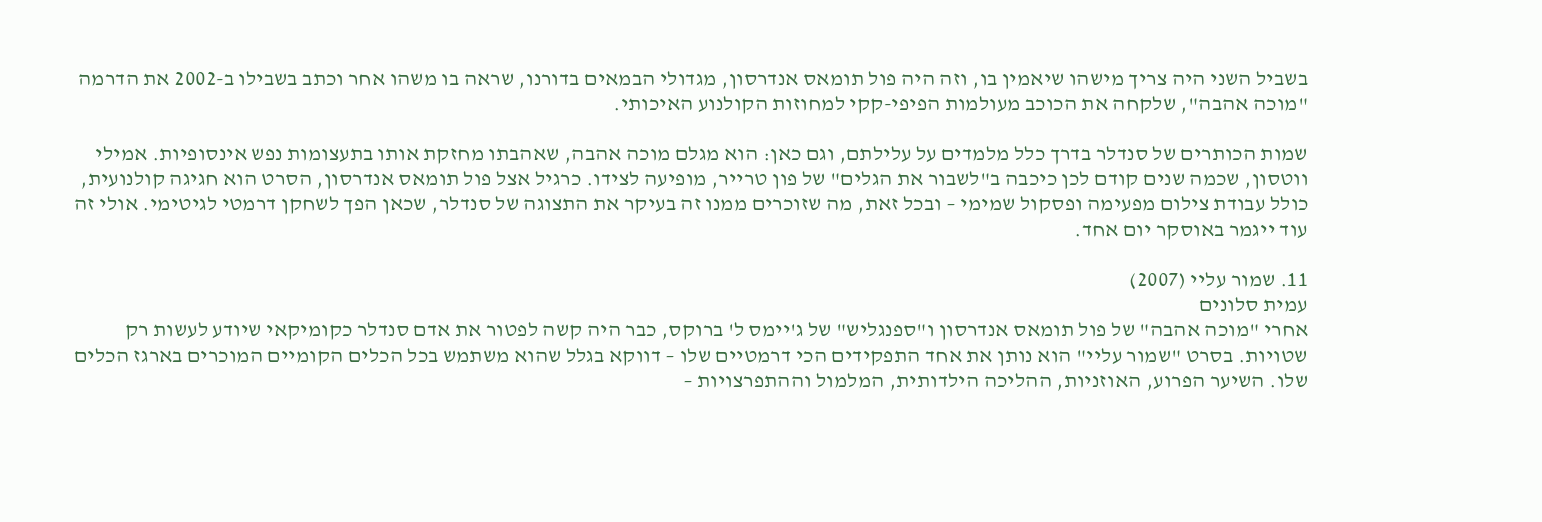בשביל השני היה צריך מישהו שיאמין בו, וזה היה פול תומאס אנדרסון, מגדולי הבמאים בדורנו, שראה בו משהו אחר וכתב בשבילו ב-2002 את הדרמה "מוכה אהבה", שלקחה את הכוכב מעולמות הפיפי-קקי למחוזות הקולנוע האיכותי.

שמות הכותרים של סנדלר בדרך כלל מלמדים על עלילתם, וגם כאן: הוא מגלם מוכה אהבה, שאהבתו מחזקת אותו בתעצומות נפש אינסופיות. אמילי ווטסון, שכמה שנים קודם לכן כיכבה ב"לשבור את הגלים" של פון טרייר, מופיעה לצידו. כרגיל אצל פול תומאס אנדרסון, הסרט הוא חגיגה קולנועית, כולל עבודת צילום מפעימה ופסקול שמימי – ובכל זאת, מה שזוכרים ממנו זה בעיקר את התצוגה של סנדלר, שכאן הפך לשחקן דרמטי לגיטימי. אולי זה עוד ייגמר באוסקר יום אחד.

11. שמור עליי (2007)
עמית סלונים
אחרי "מוכה אהבה" של פול תומאס אנדרסון ו"ספנגליש" של ג'יימס ל' ברוקס, כבר היה קשה לפטור את אדם סנדלר כקומיקאי שיודע לעשות רק שטויות. בסרט "שמור עליי" הוא נותן את אחד התפקידים הכי דרמטיים שלו – דווקא בגלל שהוא משתמש בכל הכלים הקומיים המוכרים בארגז הכלים שלו. השיער הפרוע, האוזניות, ההליכה הילדותית, המלמול וההתפרצויות –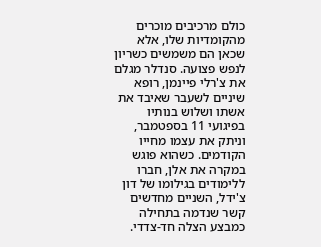כולם מרכיבים מוכרים מהקומדיות שלו, אלא שכאן הם משמשים כשריון לנפש פצועה. סנדלר מגלם את צ'רלי פיינמן, רופא שיניים לשעבר שאיבד את אשתו ושלוש בנותיו בפיגועי 11 בספטמבר, וניתק את עצמו מחייו הקודמים. כשהוא פוגש במקרה את אלן, חברו ללימודים בגילומו של דון צ'ידל, השניים מחדשים קשר שנדמה בתחילה כמבצע הצלה חד-צדדי.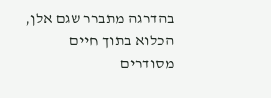בהדרגה מתברר שגם אלן, הכלוא בתוך חיים מסודרים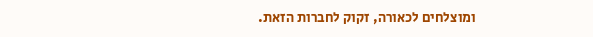ומוצלחים לכאורה, זקוק לחברות הזאת.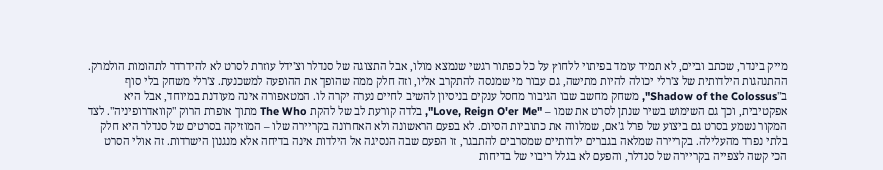מייק בינדר, שכתב וביים, לא תמיד עומד בפיתוי ללחוץ על כל כפתור רגשי שנמצא מולו, אבל התצוגה של סנדלר וצ'ידל עוזרת לסרט לא להידרדר לתהומות הולמרק. ההתנהגות הילדותית של צ'רלי יכולה להיות מתישה, גם עבור מי שמנסה להתקרב אליו, וזה חלק ממה שהופך את ההופעה למשכנעת. צ'רלי משחק בלי סוף ב"Shadow of the Colossus", משחק מחשב שבו הגיבור מחסל ענקים בניסיון להשיב לחיים נערה יקרה לו. המטאפורה אינה מעודנת במיוחד, אבל היא אפקטיבית, וכך גם השימוש בשיר שנתן לסרט את שמו – "Love, Reign O'er Me", בלדה קורעת לב של להקת The Who מתוך אופרת הרוק "קוואדרופיניה". לצד המקור נשמע בסרט גם ביצוע של פרל ג'אם, שמלווה את כתוביות הסיום. לא בפעם הראשונה ולא האחרונה בקריירה שלו – המוזיקה בסרטים של סנדלר היא חלק בלתי נפרד מהעלילה. בקריירה שמלאה בגברים ילדותיים שמסרבים להתבגר, זו הפעם שבה הנסיגה אל הילדות אינה בדיחה אלא מנגנון הישרדות. זה אולי הסרט הכי קשה לצפייה בקריירה של סנדלר, והפעם לא בגלל ריבוי של בדיחות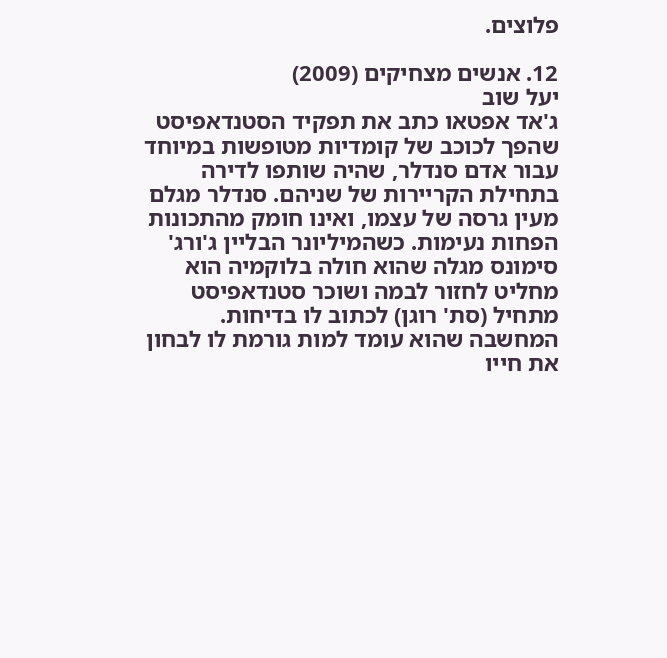פלוצים.

12. אנשים מצחיקים (2009)
יעל שוב
ג'אד אפטאו כתב את תפקיד הסטנדאפיסט שהפך לכוכב של קומדיות מטופשות במיוחד עבור אדם סנדלר, שהיה שותפו לדירה בתחילת הקריירות של שניהם. סנדלר מגלם מעין גרסה של עצמו, ואינו חומק מהתכונות הפחות נעימות. כשהמיליונר הבליין ג'ורג' סימונס מגלה שהוא חולה בלוקמיה הוא מחליט לחזור לבמה ושוכר סטנדאפיסט מתחיל (סת' רוגן) לכתוב לו בדיחות. המחשבה שהוא עומד למות גורמת לו לבחון את חייו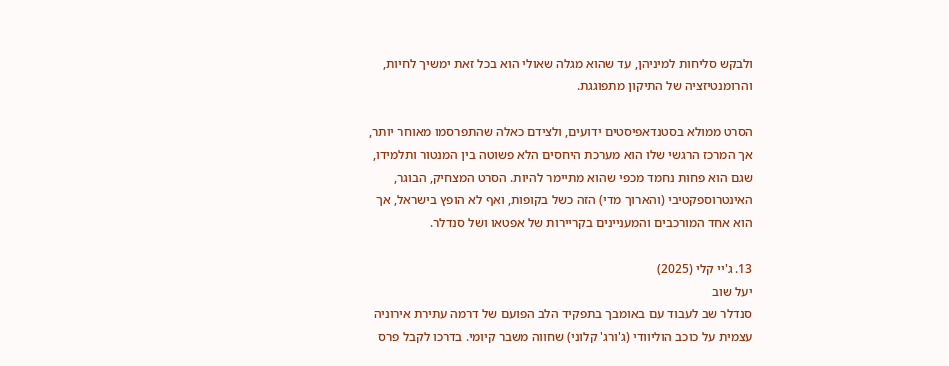ולבקש סליחות למיניהן, עד שהוא מגלה שאולי הוא בכל זאת ימשיך לחיות, והרומנטיזציה של התיקון מתפוגגת.

הסרט ממולא בסטנדאפיסטים ידועים, ולצידם כאלה שהתפרסמו מאוחר יותר, אך המרכז הרגשי שלו הוא מערכת היחסים הלא פשוטה בין המנטור ותלמידו, שגם הוא פחות נחמד מכפי שהוא מתיימר להיות. הסרט המצחיק, הבוגר, האינטרוספקטיבי (והארוך מדי) הזה כשל בקופות, ואף לא הופץ בישראל, אך הוא אחד המורכבים והמעניינים בקריירות של אפטאו ושל סנדלר.

13. ג'יי קלי (2025)
יעל שוב
סנדלר שב לעבוד עם באומבך בתפקיד הלב הפועם של דרמה עתירת אירוניה עצמית על כוכב הוליוודי (ג'ורג' קלוני) שחווה משבר קיומי. בדרכו לקבל פרס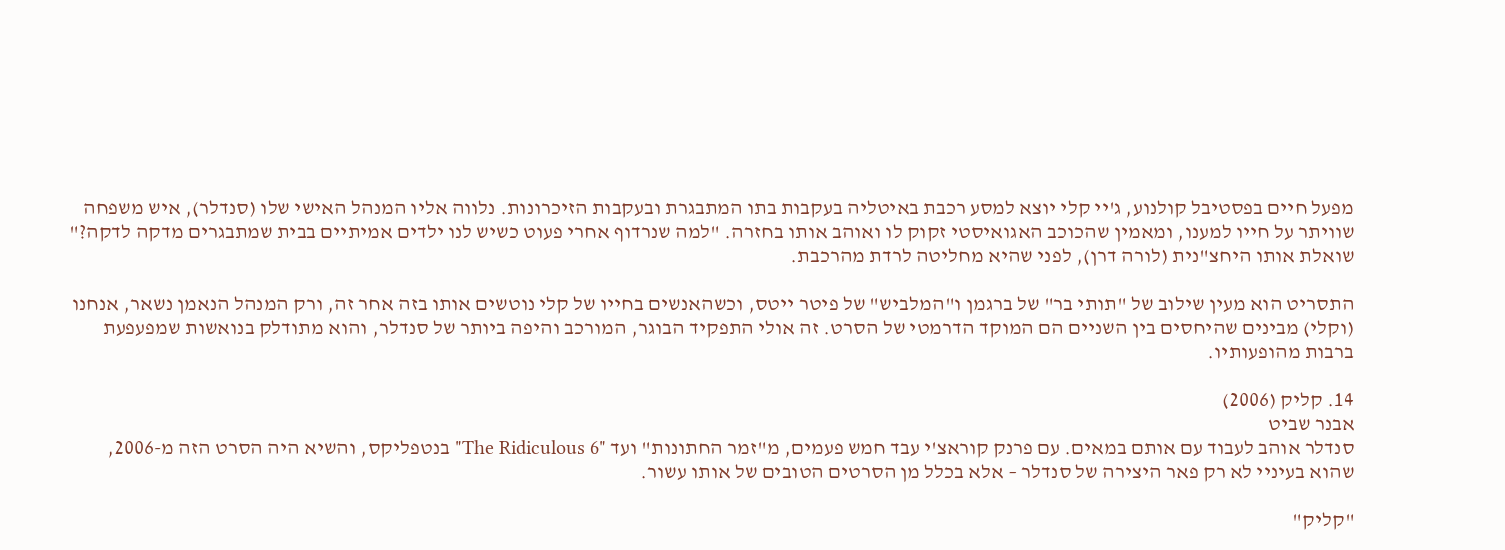מפעל חיים בפסטיבל קולנוע, ג'יי קלי יוצא למסע רכבת באיטליה בעקבות בתו המתבגרת ובעקבות הזיכרונות. נלווה אליו המנהל האישי שלו (סנדלר), איש משפחה שוויתר על חייו למענו, ומאמין שהכוכב האגואיסטי זקוק לו ואוהב אותו בחזרה. "למה שנרדוף אחרי פעוט כשיש לנו ילדים אמיתיים בבית שמתבגרים מדקה לדקה?" שואלת אותו היחצ"נית (לורה דרן), לפני שהיא מחליטה לרדת מהרכבת.

התסריט הוא מעין שילוב של "תותי בר" של ברגמן ו"המלביש" של פיטר ייטס, וכשהאנשים בחייו של קלי נוטשים אותו בזה אחר זה, ורק המנהל הנאמן נשאר, אנחנו (וקלי) מבינים שהיחסים בין השניים הם המוקד הדרמטי של הסרט. זה אולי התפקיד הבוגר, המורכב והיפה ביותר של סנדלר, והוא מתודלק בנואשות שמפעפעת ברבות מהופעותיו.

14. קליק (2006)
אבנר שביט
סנדלר אוהב לעבוד עם אותם במאים. עם פרנק קוראצ'י עבד חמש פעמים, מ"זמר החתונות" ועד "The Ridiculous 6" בנטפליקס, והשיא היה הסרט הזה מ-2006, שהוא בעיניי לא רק פאר היצירה של סנדלר – אלא בכלל מן הסרטים הטובים של אותו עשור.

"קליק"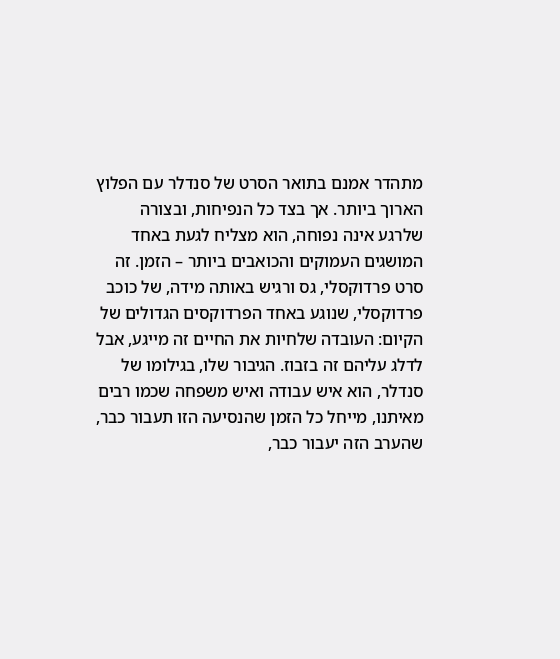מתהדר אמנם בתואר הסרט של סנדלר עם הפלוץ הארוך ביותר. אך בצד כל הנפיחות, ובצורה שלרגע אינה נפוחה, הוא מצליח לגעת באחד המושגים העמוקים והכואבים ביותר – הזמן. זה סרט פרדוקסלי, גס ורגיש באותה מידה, של כוכב פרדוקסלי, שנוגע באחד הפרדוקסים הגדולים של הקיום: העובדה שלחיות את החיים זה מייגע, אבל לדלג עליהם זה בזבוז. הגיבור שלו, בגילומו של סנדלר, הוא איש עבודה ואיש משפחה שכמו רבים מאיתנו, מייחל כל הזמן שהנסיעה הזו תעבור כבר, שהערב הזה יעבור כבר,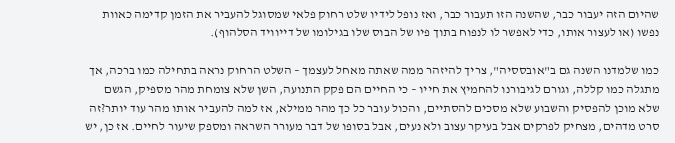שהיום הזה יעבור כבר, שהשנה הזו תעבור כבר, ואז נופל לידיו שלט רחוק פלאי שמסוגל להעביר את הזמן קדימה כאוות נפשו (או לעצור אותו, כדי לאפשר לו לנפוח בתוך פיו של הבוס שלו בגילומו של דייוויד הסלהוף).

כמו שלמדנו השנה גם ב"אובססיה", צריך להיזהר ממה שאתה מאחל לעצמך – השלט הרחוק נראה בתחילה כמו ברכה, אך מתגלה כמו קללה, וגורם לגיבורנו להחמיץ את חייו – כי החיים הם פקק התנועה, השן שלא צומחת מהר מספיק, הגשם שלא מוכן להפסיק והשבוע שלא מסכים להסתיים, והכול עובר כל כך מהר ממילא, אז למה להעביר אותו מהר עוד יותר?זה סרט מדהים, מצחיק לפרקים אבל בעיקר עצוב ולא נעים, אבל בסופו של דבר מעורר השראה ומספק שיעור לחיים. אז כן, יש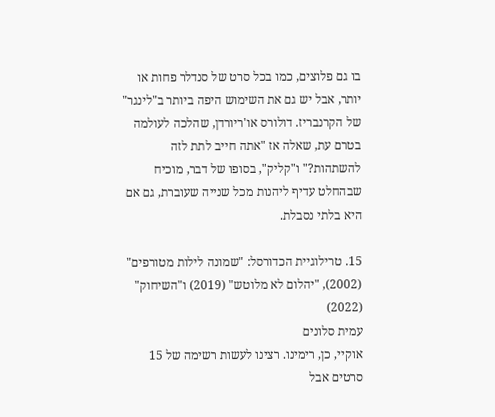בו גם פלוצים, כמו בכל סרט של סנדלר פחות או יותר, אבל יש גם את השימוש היפה ביותר ב"לינגר" של הקרנבריז. דולורס או'ריורדן, שהלכה לעולמה בטרם עת, שאלה אז "אתה חייב לתת לזה להשתהות?" ו"קליק", בסופו של דבר, מוכיח שבהחלט עדיף ליהנות מכל שנייה שעוברת, גם אם היא בלתי נסבלת.

15. טרילוגיית הכדורסל: "שמונה לילות מטורפים" (2002), "יהלום לא מלוטש" (2019) ו"השיחוק" (2022)
עמית סלונים
אוקיי, כן, רימינו. רצינו לעשות רשימה של 15 סרטים אבל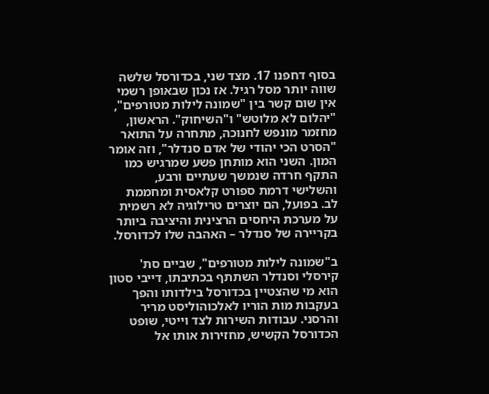בסוף דחפנו 17. מצד שני, בכדורסל שלשה שווה יותר מסל רגיל. אז נכון שבאופן רשמי אין שום קשר בין "שמונה לילות מטורפים", "יהלום לא מלוטש" ו"השיחוק". הראשון, מחזמר מונפש לחנוכה, מתחרה על התואר "הסרט הכי יהודי של אדם סנדלר", וזה אומר המון. השני הוא מותחן פשע שמרגיש כמו התקף חרדה שנמשך שעתיים ורבע, והשלישי דרמת ספורט קלאסית ומחממת לב. בפועל, הם יוצרים טרילוגיה לא רשמית על מערכת היחסים הרצינית והיציבה ביותר בקריירה של סנדלר – האהבה שלו לכדורסל.

ב"שמונה לילות מטורפים", שביים סת' קירסלי וסנדלר השתתף בכתיבתו, דייבי סטון הוא מי שהצטיין בכדורסל בילדותו והפך בעקבות מות הוריו לאלכוהוליסט מריר והרסני. עבודות השירות לצד וייטי, שופט הכדורסל הקשיש, מחזירות אותו אל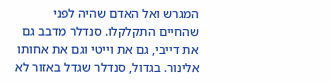המגרש ואל האדם שהיה לפני שהחיים התקלקלו. סנדלר מדבב גם את דייבי, גם את וייטי וגם את אחותו אלינור. בגדול, סנדלר שגדל באזור לא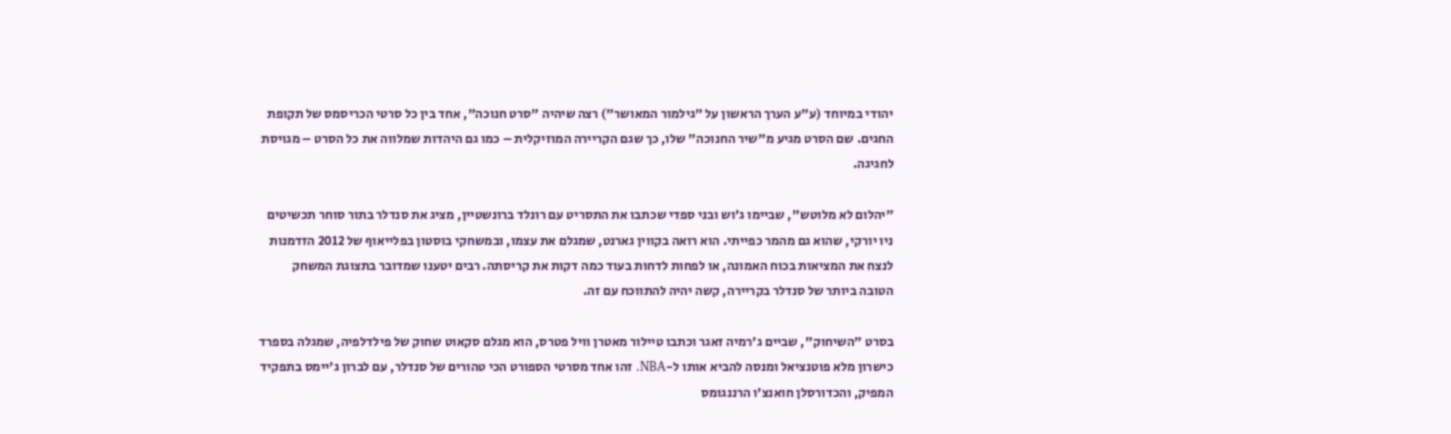יהודי במיוחד (ע"ע הערך הראשון על "גילמור המאושר") רצה שיהיה "סרט חנוכה", אחד בין כל סרטי הכריסמס של תקופת החגים. שם הסרט מגיע מ"שיר החנוכה" שלו, כך שגם הקריירה המוזיקלית – כמו גם היהדות שמלווה את כל הסרט – מגויסת לחגיגה.

"יהלום לא מלוטש", שביימו ג'וש ובני ספדי שכתבו את התסריט עם רונלד ברונשטיין, מציג את סנדלר בתור סוחר תכשיטים ניו יורקי, שהוא גם מהמר כפייתי. הוא רואה בקווין גארנט, שמגלם את עצמו, ובמשחקי בוסטון בפלייאוף של 2012 הזדמנות לנצח את המציאות בכוח האמונה, או לפחות לדחות בעוד כמה דקות את קריסתה. רבים יטענו שמדובר בתצוגת המשחק הטובה ביותר של סנדלר בקריירה, קשה יהיה להתווכח עם זה.

בסרט "השיחוק", שביים ג'רמיה זאגר וכתבו טיילור מאטרן וויל פטרס, הוא מגלם סקאוט שחוק של פילדלפיה, שמגלה בספרד כישרון מלא פוטנציאל ומנסה להביא אותו ל-NBA. זהו אחד מסרטי הספורט הכי טהורים של סנדלר, עם לברון ג'יימס בתפקיד המפיק, והכדורסלן חואנצ'ו הרננגומס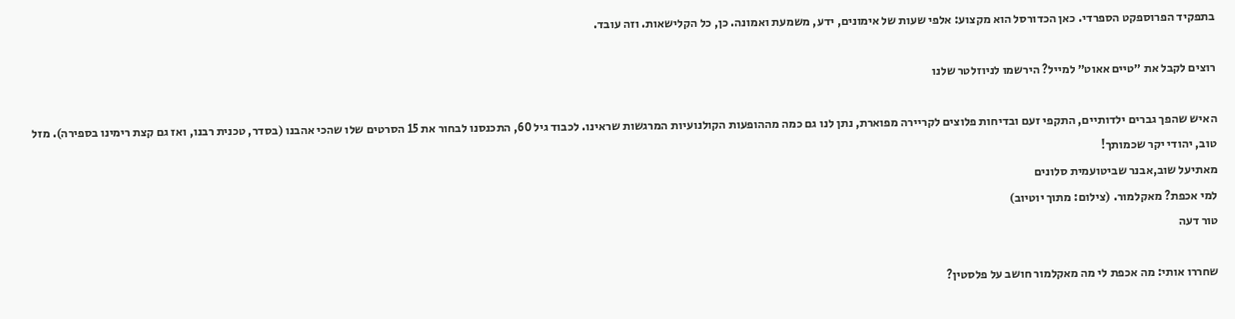בתפקיד הפרוספקט הספרדי. כאן הכדורסל הוא מקצוע: אלפי שעות של אימונים, ידע, משמעת ואמונה. כן, כל הקלישאות. וזה עובד.

רוצים לקבל את ״טיים אאוט״ למייל? הירשמו לניוזלטר שלנו

האיש שהפך גברים ילדותיים, התקפי זעם ובדיחות פלוצים לקריירה מפוארת, נתן לנו גם כמה מההופעות הקולנועיות המרגשות שראינו. לכבוד גיל 60, התכנסנו לבחור את 15 הסרטים שלו שהכי אהבנו (בסדר, טכנית רבנו, ואז גם קצת רימינו בספירה). מזל טוב, יהודי יקר שכמותך!
מאתיעל שוב,אבנר שביטועמית סלונים
למי אכפת? מאקלמור. (צילום: מתוך יוטיוב)
טור דעה

שחררו אותי: מה אכפת לי מה מאקלמור חושב על פלסטין?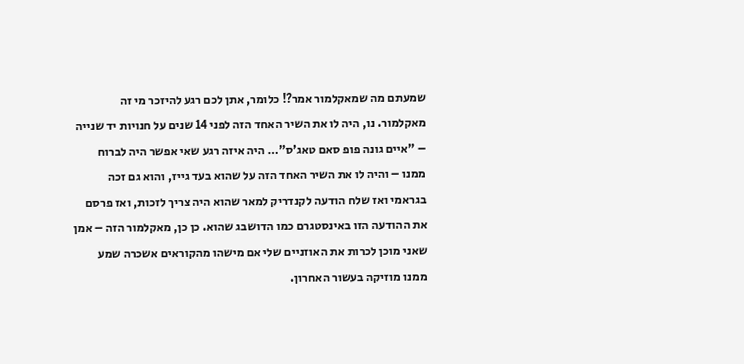שמעתם מה שמאקלמור אמר?! כלומר, אתן לכם רגע להיזכר מי זה מאקלמור. נו, היה לו את השיר האחד הזה לפני 14 שנים על חנויות יד שנייה – "איים גונה פופ סאם טאג'ס"… היה איזה רגע שאי אפשר היה לברוח ממנו – והיה לו את השיר האחד הזה על שהוא בעד גייז, והוא גם זכה בגראמי ואז שלח הודעה לקנדריק למאר שהוא היה צריך לזכות, ואז פרסם את ההודעה הזו באינסטגרם כמו הדושבג שהוא. כן כן, מאקלמור הזה – אמן שאני מוכן לכרות את האוזניים שלי אם מישהו מהקוראים אשכרה שמע ממנו מוזיקה בעשור האחרון.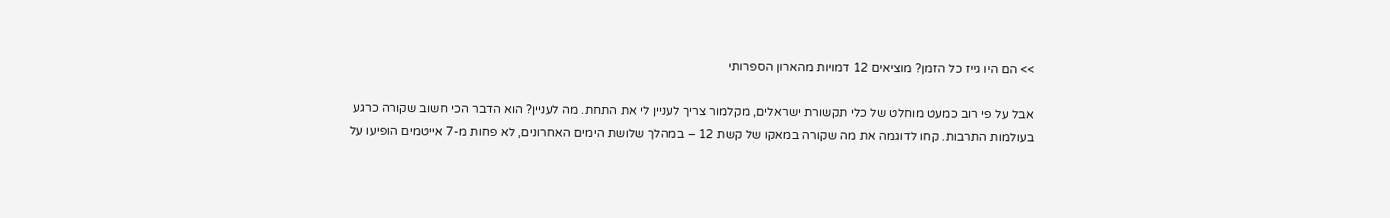>> הם היו גייז כל הזמן? מוציאים 12 דמויות מהארון הספרותי

אבל על פי רוב כמעט מוחלט של כלי תקשורת ישראלים, מקלמור צריך לעניין לי את התחת. מה לעניין? הוא הדבר הכי חשוב שקורה כרגע בעולמות התרבות. קחו לדוגמה את מה שקורה במאקו של קשת 12 – במהלך שלושת הימים האחרונים, לא פחות מ-7 אייטמים הופיעו על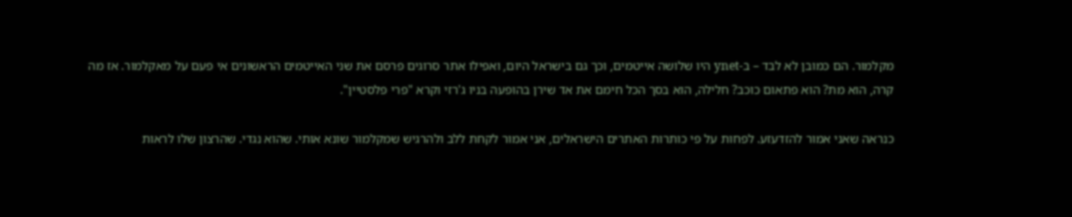מקלמור. הם כמובן לא לבד – ב-ynet היו שלושה אייטמים, וכך גם בישראל היום, ואפילו אתר סרוגים פרסם את שני האייטמים הראשונים אי פעם על מאקלמור. אז מה קרה, הוא מת? הוא פתאום כוכב? חלילה, הוא בסך הכל חימם את אד שירן בהופעה בניו ג'רזי וקרא "פרי פלסטיין".

כנראה שאני אמור להזדעזע. לפחות על פי כותרות האתרים הישראלים, אני אמור לקחת ללב ולהרגיש שמקלמור שונא אותי. שהוא נגדי. שהרצון שלו לראות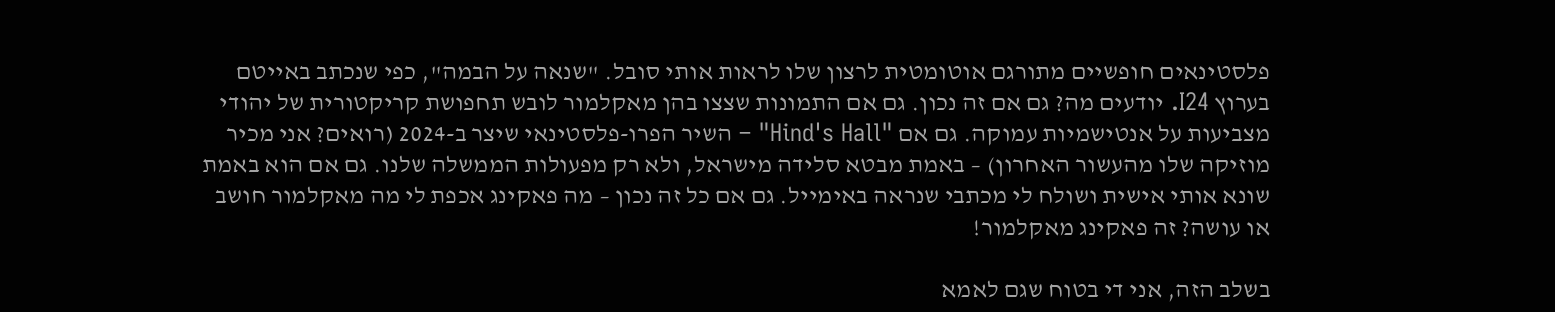פלסטינאים חופשיים מתורגם אוטומטית לרצון שלו לראות אותי סובל. "שנאה על הבמה", כפי שנכתב באייטם בערוץ I24. יודעים מה? גם אם זה נכון. גם אם התמונות שצצו בהן מאקלמור לובש תחפושת קריקטורית של יהודי מצביעות על אנטישמיות עמוקה. גם אם "Hind's Hall" – השיר הפרו-פלסטינאי שיצר ב-2024 (רואים? אני מכיר מוזיקה שלו מהעשור האחרון) – באמת מבטא סלידה מישראל, ולא רק מפעולות הממשלה שלנו. גם אם הוא באמת שונא אותי אישית ושולח לי מכתבי שנראה באימייל. גם אם כל זה נכון – מה פאקינג אכפת לי מה מאקלמור חושב או עושה? זה פאקינג מאקלמור!

בשלב הזה, אני די בטוח שגם לאמא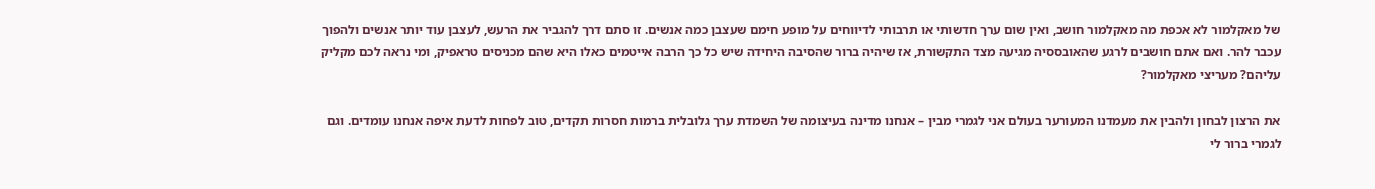של מאקלמור לא אכפת מה מאקלמור חושב, ואין שום ערך חדשותי או תרבותי לדיווחים על מופע חימם שעצבן כמה אנשים. זו סתם דרך להגביר את הרעש, לעצבן עוד יותר אנשים ולהפוך עכבר להר. ואם אתם חושבים לרגע שהאובססיה מגיעה מצד התקשורת, אז שיהיה ברור שהסיבה היחידה שיש כל כך הרבה אייטמים כאלו היא שהם מכניסים טראפיק, ומי נראה לכם מקליק עליהם? מעריצי מאקלמור?

את הרצון לבחון ולהבין את מעמדנו המעורער בעולם אני לגמרי מבין – אנחנו מדינה בעיצומה של השמדת ערך גלובלית ברמות חסרות תקדים, טוב לפחות לדעת איפה אנחנו עומדים. וגם לגמרי ברור לי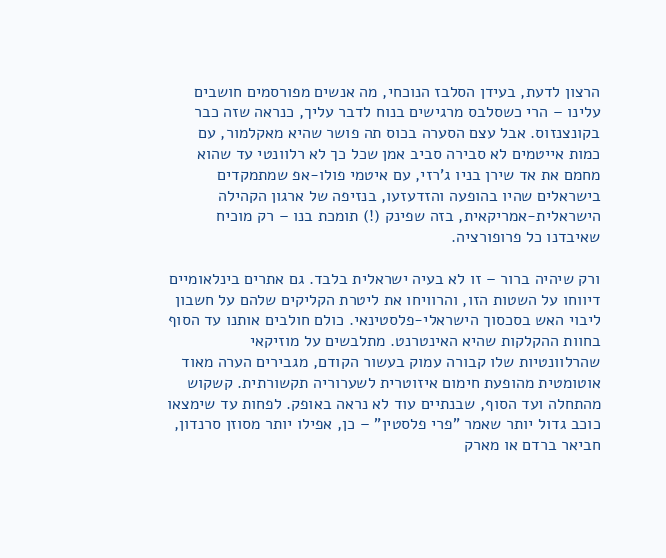הרצון לדעת, בעידן הסלבז הנוכחי, מה אנשים מפורסמים חושבים עלינו – הרי כשסלבס מרגישים בנוח לדבר עליך, כנראה שזה כבר בקונצנזוס. אבל עצם הסערה בכוס תה פושר שהיא מאקלמור, עם כמות אייטמים לא סבירה סביב אמן שכל כך לא רלוונטי עד שהוא מחמם את אד שירן בניו ג'רזי, עם איטמי פולו-אפ שמתמקדים בישראלים שהיו בהופעה והזדעזעו, בנזיפה של ארגון הקהילה הישראלית-אמריקאית, בזה שפינק (!) תומכת בנו – רק מוכיח שאיבדנו כל פרופורציה.

ורק שיהיה ברור – זו לא בעיה ישראלית בלבד. גם אתרים בינלאומיים דיווחו על השטות הזו, והרוויחו את ליטרת הקליקים שלהם על חשבון ליבוי האש בסכסוך הישראלי-פלסטינאי. כולם חולבים אותנו עד הסוף בחוות ההקלקות שהיא האינטרנט. מתלבשים על מוזיקאי שהרלוונטיות שלו קבורה עמוק בעשור הקודם, מגבירים הערה מאוד אוטומטית מהופעת חימום איזוטרית לשערוריה תקשורתית. קשקוש מהתחלה ועד הסוף, שבנתיים עוד לא נראה באופק. לפחות עד שימצאו כוכב גדול יותר שאמר "פרי פלסטין" – כן, אפילו יותר מסוזן סרנדון, חביאר ברדם או מארק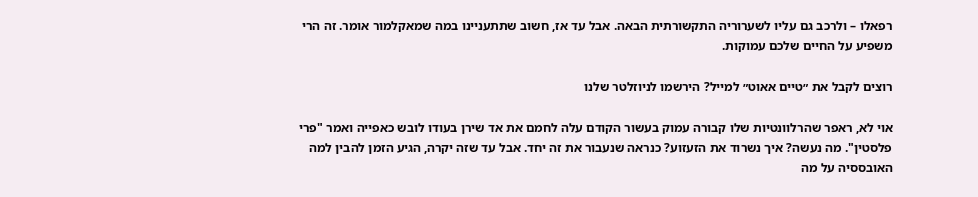רפאלו – ולרכב גם עליו לשערוריה התקשורתית הבאה. אבל עד אז, חשוב שתתעניינו במה שמאקלמור אומר. זה הרי משפיע על החיים שלכם עמוקות.

רוצים לקבל את ״טיים אאוט״ למייל? הירשמו לניוזלטר שלנו

אוי לא, ראפר שהרלוונטיות שלו קבורה עמוק בעשור הקודם עלה לחמם את אד שירן בעודו לובש כאפייה ואמר "פרי פלסטין". מה נעשה? איך נשרוד את הזעזוע? כנראה שנעבור את זה יחד. אבל עד שזה יקרה, הגיע הזמן להבין למה האובססיה על מה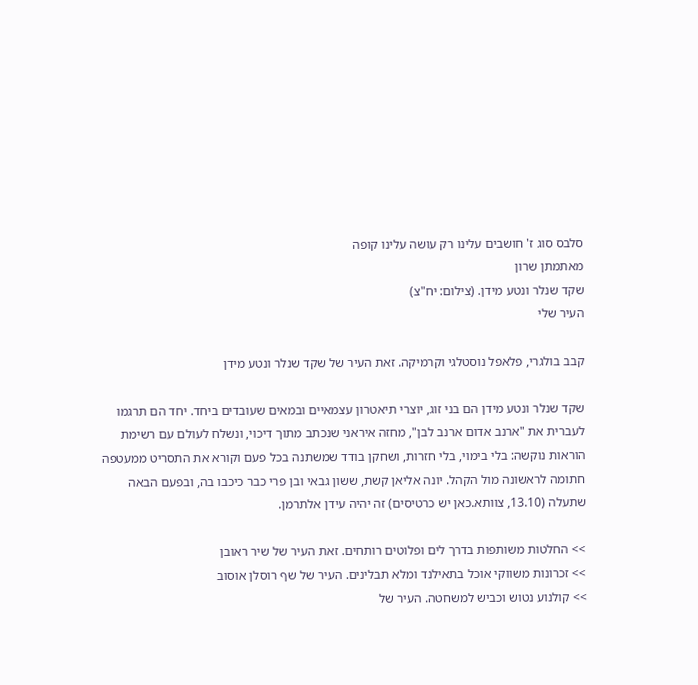סלבס סוג ז' חושבים עלינו רק עושה עלינו קופה
מאתמתן שרון
שקד שנלר ונטע מידן. (צילום: יח"צ)
העיר שלי

קבב בולגרי, פלאפל נוסטלגי וקרמיקה. זאת העיר של שקד שנלר ונטע מידן

שקד שנלר ונטע מידן הם בני זוג, יוצרי תיאטרון עצמאיים ובמאים שעובדים ביחד. יחד הם תרגמו לעברית את "ארנב אדום ארנב לבן", מחזה איראני שנכתב מתוך דיכוי, ונשלח לעולם עם רשימת הוראות נוקשה: בלי בימוי, בלי חזרות, ושחקן בודד שמשתנה בכל פעם וקורא את התסריט ממעטפה חתומה לראשונה מול הקהל. יונה אליאן קשת, ששון גבאי ובן פרי כבר כיכבו בה, ובפעם הבאה שתעלה (13.10, צוותא.כאן יש כרטיסים) זה יהיה עידן אלתרמן.

>> החלטות משותפות בדרך לים ופלוטים רותחים. זאת העיר של שיר ראובן
>> זכרונות משווקי אוכל בתאילנד ומלא תבלינים. העיר של שף רוסלן אוסוב
>> קולנוע נטוש וכביש למשחטה. העיר של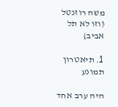משה רוזנטל (וזו לא תל אביב)

1. תיאטרון תמונע

היה ערב אחד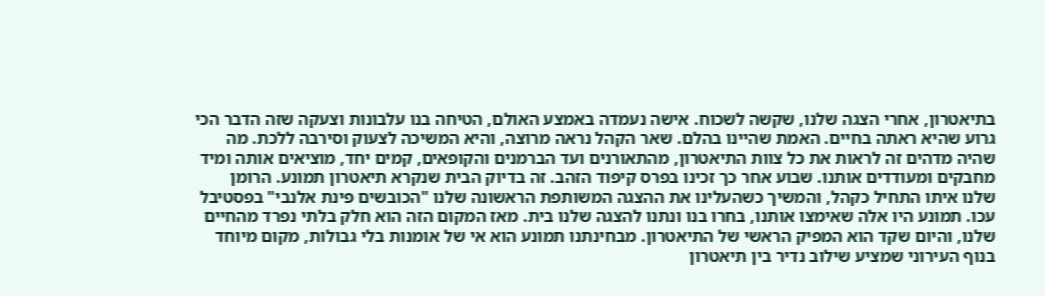בתיאטרון, אחרי הצגה שלנו, שקשה לשכוח. אישה נעמדה באמצע האולם, הטיחה בנו עלבונות וצעקה שזה הדבר הכי גרוע שהיא ראתה בחיים. האמת שהיינו בהלם. שאר הקהל נראה מרוצה, והיא המשיכה לצעוק וסירבה ללכת. מה שהיה מדהים זה לראות את כל צוות התיאטרון, מהתאורנים ועד הברמנים והקופאים, קמים יחד, מוציאים אותה ומיד מחבקים ומעודדים אותנו. שבוע אחר כך זכינו בפרס קיפוד הזהב. זה בדיוק הבית שנקרא תיאטרון תמונע. הרומן שלנו איתו התחיל כקהל, והמשיך כשהעלינו את ההצגה המשותפת הראשונה שלנו "הכובשים פינת אלנבי" בפסטיבל עכו. תמונע היו אלה שאימצו אותנו, בחרו בנו ונתנו להצגה שלנו בית. מאז המקום הזה הוא חלק בלתי נפרד מהחיים שלנו, והיום שקד הוא המפיק הראשי של התיאטרון. מבחינתנו תמונע הוא אי של אומנות בלי גבולות, מקום מיוחד בנוף העירוני שמציע שילוב נדיר בין תיאטרון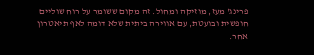פרינג' מעז, מוזיקה ומחול. זה מקום ששומר על רוח שוליים חופשית ובועטת, עם אווירה ביתית שלא דומה לאף תיאטרון אחר.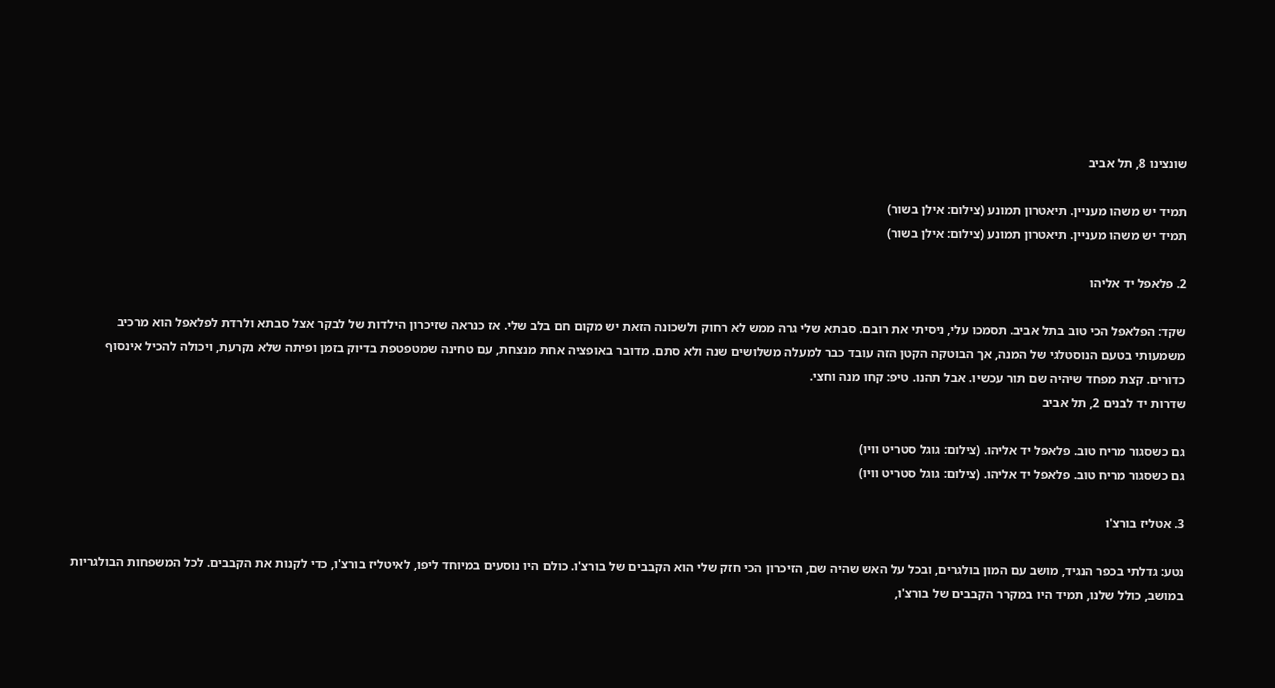שונצינו 8, תל אביב

תמיד יש משהו מעניין. תיאטרון תמונע (צילום: אילן בשור)
תמיד יש משהו מעניין. תיאטרון תמונע (צילום: אילן בשור)

2. פלאפל יד אליהו

שקד: הפלאפל הכי טוב בתל אביב. תסמכו עלי, ניסיתי את רובם. סבתא שלי גרה ממש לא רחוק ולשכונה הזאת יש מקום חם בלב שלי. אז כנראה שזיכרון הילדות של לבקר אצל סבתא ולרדת לפלאפל הוא מרכיב משמעותי בטעם הנוסטלגי של המנה, אך הבוטקה הקטן הזה עובד כבר למעלה משלושים שנה ולא סתם. מדובר באופציה אחת מנצחת, עם טחינה שמטפטפת בדיוק בזמן ופיתה שלא נקרעת, ויכולה להכיל אינסוף כדורים. קצת מפחד שיהיה שם תור עכשיו. אבל תהנו. טיפ: קחו מנה וחצי.
שדרות יד לבנים 2, תל אביב

גם כשסגור מריח טוב. פלאפל יד אליהו. (צילום: גוגל סטריט וויו)
גם כשסגור מריח טוב. פלאפל יד אליהו. (צילום: גוגל סטריט וויו)

3. אטליז בורצ'ו

נטע: גדלתי בכפר הנגיד, מושב עם המון בולגרים, ובכל על האש שהיה שם, הזיכרון הכי חזק שלי הוא הקבבים של בורצ'ו. כולם היו נוסעים במיוחד ליפו, לאיטליז בורצ'ו, כדי לקנות את הקבבים. לכל המשפחות הבולגריות במושב, כולל שלנו, תמיד היו במקרר הקבבים של בורצ'ו,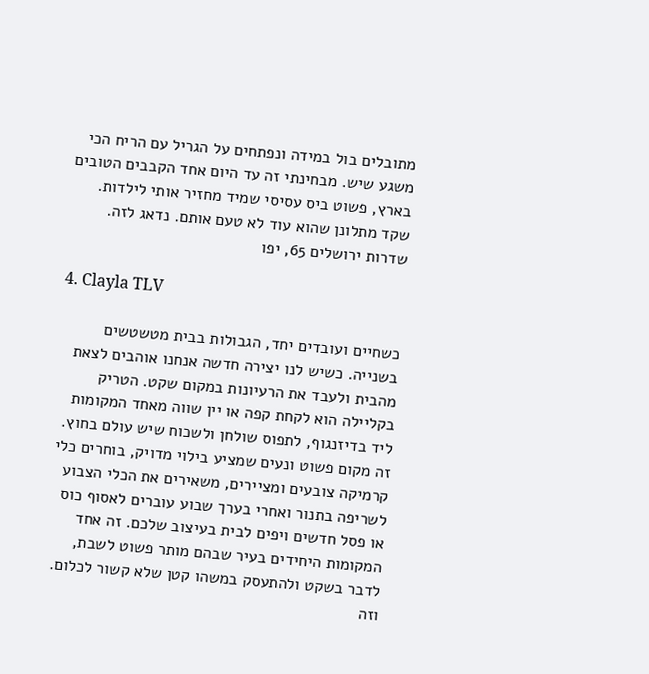מתובלים בול במידה ונפתחים על הגריל עם הריח הכי משגע שיש. מבחינתי זה עד היום אחד הקבבים הטובים בארץ, פשוט ביס עסיסי שמיד מחזיר אותי לילדות. שקד מתלונן שהוא עוד לא טעם אותם. נדאג לזה.
שדרות ירושלים 65, יפו

4. Clayla TLV

כשחיים ועובדים יחד, הגבולות בבית מטשטשים בשנייה. כשיש לנו יצירה חדשה אנחנו אוהבים לצאת מהבית ולעבד את הרעיונות במקום שקט. הטריק בקליילה הוא לקחת קפה או יין שווה מאחד המקומות ליד בדיזנגוף, לתפוס שולחן ולשכוח שיש עולם בחוץ. זה מקום פשוט ונעים שמציע בילוי מדויק, בוחרים כלי קרמיקה צובעים ומציירים, משאירים את הכלי הצבוע לשריפה בתנור ואחרי בערך שבוע עוברים לאסוף כוס או פסל חדשים ויפים לבית בעיצוב שלכם. זה אחד המקומות היחידים בעיר שבהם מותר פשוט לשבת, לדבר בשקט ולהתעסק במשהו קטן שלא קשור לכלום. וזה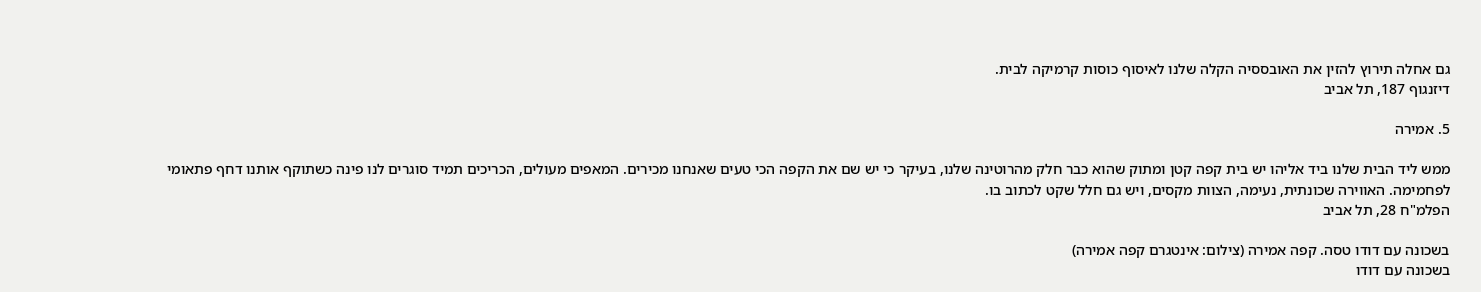גם אחלה תירוץ להזין את האובססיה הקלה שלנו לאיסוף כוסות קרמיקה לבית.
דיזנגוף 187, תל אביב

5. אמירה

ממש ליד הבית שלנו ביד אליהו יש בית קפה קטן ומתוק שהוא כבר חלק מהרוטינה שלנו, בעיקר כי יש שם את הקפה הכי טעים שאנחנו מכירים. המאפים מעולים, הכריכים תמיד סוגרים לנו פינה כשתוקף אותנו דחף פתאומי לפחמימה. האווירה שכונתית, נעימה, הצוות מקסים, ויש גם חלל שקט לכתוב בו.
הפלמ"ח 28, תל אביב

בשכונה עם דודו טסה. קפה אמירה (צילום: אינטגרם קפה אמירה)
בשכונה עם דודו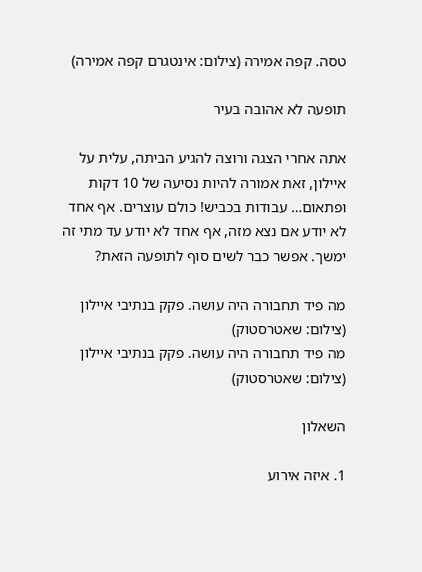טסה. קפה אמירה (צילום: אינטגרם קפה אמירה)

תופעה לא אהובה בעיר

אתה אחרי הצגה ורוצה להגיע הביתה, עלית על איילון, זאת אמורה להיות נסיעה של 10 דקות ופתאום… עבודות בכביש! כולם עוצרים. אף אחד לא יודע אם נצא מזה, אף אחד לא יודע עד מתי זה ימשך. אפשר כבר לשים סוף לתופעה הזאת?

מה פיד תחבורה היה עושה. פקק בנתיבי איילון (צילום: שאטרסטוק)
מה פיד תחבורה היה עושה. פקק בנתיבי איילון (צילום: שאטרסטוק)

השאלון

1. איזה אירוע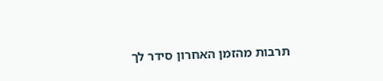תרבות מהזמן האחרון סידר לך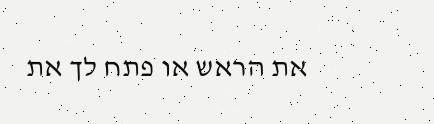את הראש או פתח לך את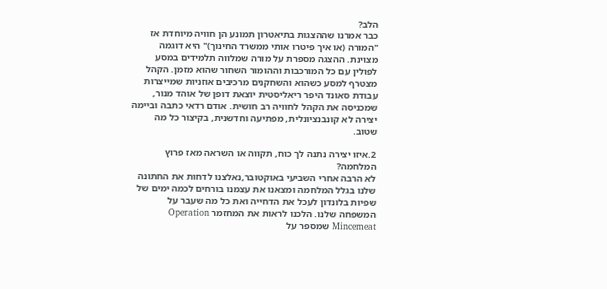הלב?
כבר אמרנו שההצגות בתיאטרון תמונע הן חוויה מיוחדת אז "המורה (או איך פיטרו אותי ממשרד החינוך)" היא דוגמה מצוינת. ההצגה מספרת על מורה שמלווה תלמידים במסע לפולין עם כל המורכבות וההומור השחור שהוא מזמן. הקהל מצטרף למסע כשהוא והשחקנים מרכיבים אוזניות שמייצרות עבודת סאונד היפר ריאליסטית יוצאת דופן של אוהד מנור, שמכניסה את הקהל לחוויה רב חושית. אודם רדאי כתבה וביימה יצירה לא קונבנציונלית, מפתיעה וחדשנית, בקיצור כל מה שטוב.

2.איזו יצירה נתנה לך כוח, תקווה או השראה מאז פרוץ המלחמה?
לא הרבה אחרי השביעי באוקטובר,נאלצנו לדחות את החתונה שלנו בגלל המלחמה ומצאנו את עצמנו בורחים לכמה ימים של שפיות בלונדון לעכל את הדחייה ואת כל מה שעבר על המשפחה שלנו. הלכנו לראות את המחזמר Operation Mincemeat שמספר על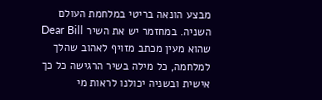מבצע הונאה בריטי במלחמת העולם השניה. במחזמר יש את השיר Dear Bill שהוא מעין מכתב מזויף לאהוב שהלך למלחמה, כל מילה בשיר הרגישה כל כך אישית ובשניה יכולנו לראות מי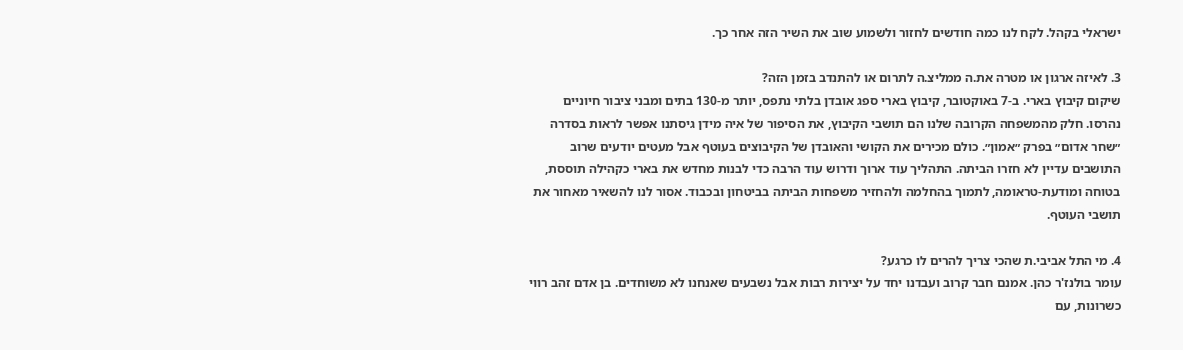ישראלי בקהל. לקח לנו כמה חודשים לחזור ולשמוע שוב את השיר הזה אחר כך.

3. לאיזה ארגון או מטרה את.ה ממליצ.ה לתרום או להתנדב בזמן הזה?
שיקום קיבוץ בארי. ב-7 באוקטובר, קיבוץ בארי ספג אובדן בלתי נתפס, יותר מ-130 בתים ומבני ציבור חיוניים נהרסו. חלק מהמשפחה הקרובה שלנו הם תושבי הקיבוץ, את הסיפור של איה מידן גיסתנו אפשר לראות בסדרה ״שחר אדום״ בפרק ״אמון״. כולם מכירים את הקושי והאובדן של הקיבוצים בעוטף אבל מעטים יודעים שרוב התושבים עדיין לא חזרו הביתה. התהליך עוד ארוך ודרוש עוד הרבה כדי לבנות מחדש את בארי כקהילה תוססת, בטוחה ומודעת-טראומה, לתמוך בהחלמה ולהחזיר משפחות הביתה בביטחון ובכבוד. אסור לנו להשאיר מאחור את תושבי העוטף.

4. מי התל אביבי.ת שהכי צריך להרים לו כרגע?
עומר בולנז'ר כהן. אמנם חבר קרוב ועבדנו יחד על יצירות רבות אבל נשבעים שאנחנו לא משוחדים. בן אדם זהב רווי כשרונות, עם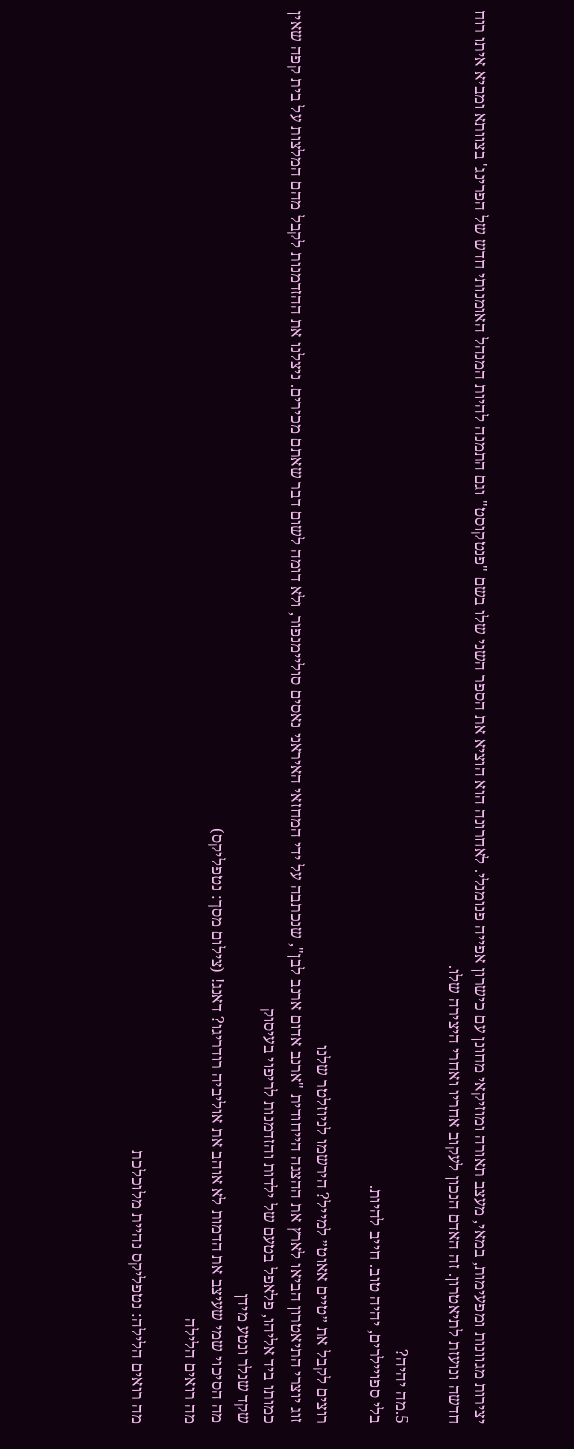יצירות מגוונות ומפעימות, במאי, מעצב תאורה ומוזיקאי מחונן עם כישרון אפייה פנומנלי. לאחרונה הוא הוציא את הספר השני שלו בשם "פנטקוסט" וגם התמנה להיות המנהל האומנותי חדש של הפרינג' בצוותא ומביא איתו רוח חדשה ונועזת לתיאטרון. זה האדם הנכון לעקוב אחריו ואחרי היצירה שלו.

5.מה יהיה?
בלי ספויילרים, יהיה טוב. חייב להיות.

רוצים לקבל את ״טיים אאוט״ למייל? הירשמו לניוזלטר שלנו
זוג יוצרי התיאטרון הביאו לארץ את ההצגה הייחודית "ארנב אדום ארנב לבן", שנכתבה על ידי המחזאי האיראני נאסים סוליימנפור, ולא דומה לשום דבר שאתם מכירים. ניצלנו את ההזדמנות לקבל מהם המלצות על בית קפה שאין כמותו ביד אליהו, פלאפל בטעם של ילדות והזדמנות לריפוי בעיסוק
שקד שנלר ונטע מידן
מה הסיכוי שמי שעיצב את הדמות לא אוהב את אוליביה רודריגו? דאנג! (צילום מסך: נטפליקס)
מה רואים הלילה

מה רואים הלילה: נטפליקס נהיית מלוכלכת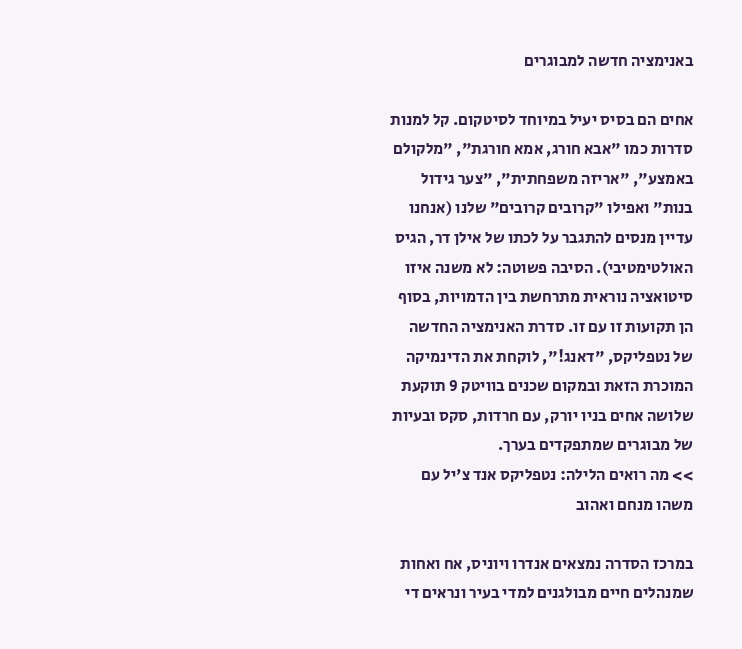באנימציה חדשה למבוגרים

אחים הם בסיס יעיל במיוחד לסיטקום. קל למנות סדרות כמו "אבא חורג, אמא חורגת", "מלקולם באמצע", "אריזה משפחתית", "צער גידול בנות" ואפילו "קרובים קרובים" שלנו (אנחנו עדיין מנסים להתגבר על לכתו של אילן דר, הגיס האולטימטיבי). הסיבה פשוטה: לא משנה איזו סיטואציה נוראית מתרחשת בין הדמויות, בסוף הן תקועות זו עם זו. סדרת האנימציה החדשה של נטפליקס, "דאנג!", לוקחת את הדינמיקה המוכרת הזאת ובמקום שכנים בוויטק 9 תוקעת שלושה אחים בניו יורק, עם חרדות, סקס ובעיות של מבוגרים שמתפקדים בערך.
>> מה רואים הלילה: נטפליקס אנד צ'יל עם משהו מנחם ואהוב

במרכז הסדרה נמצאים אנדרו ויוניס, אח ואחות שמנהלים חיים מבולגנים למדי בעיר ונראים די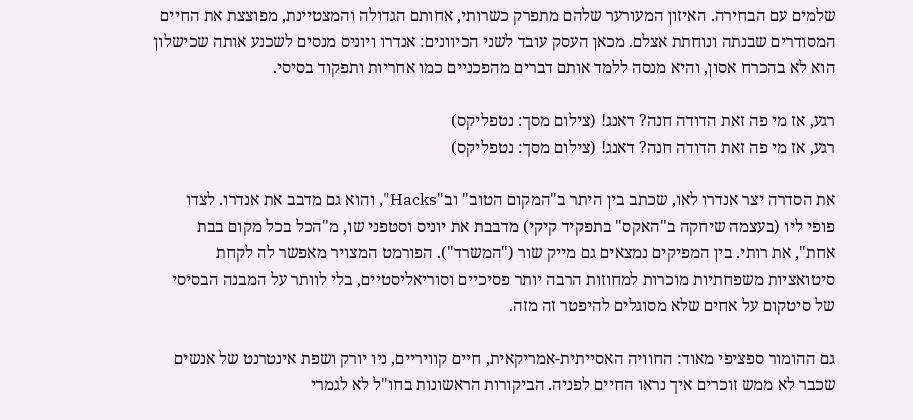שלמים עם הבחירה. האיזון המעורער שלהם מתפרק כשרותי, אחותם הגדולה והמצטיינת, מפוצצת את החיים המסודרים שבנתה ונוחתת אצלם. מכאן העסק עובד לשני הכיוונים: אנדרו ויוניס מנסים לשכנע אותה שכישלון הוא לא בהכרח אסון, והיא מנסה ללמד אותם דברים מהפכניים כמו אחריות ותפקוד בסיסי.

רגע, אז מי פה זאת הדודה חנה? דאנג! (צילום מסך: נטפליקס)
רגע, אז מי פה זאת הדודה חנה? דאנג! (צילום מסך: נטפליקס)

את הסדרה יצר אנדרו לאו, שכתב בין היתר ב"המקום הטוב" וב"Hacks", והוא גם מדבב את אנדרו. לצדו פופי ליו (בעצמה שיחקה ב"האקס" בתפקיד קיקי) מדבבת את יוניס וסטפני שו, מ"הכל בכל מקום בבת אחת", את רותי. בין המפיקים נמצאים גם מייק שור ("המשרד"). הפורמט המצויר מאפשר לה לקחת סיטואציות משפחתיות מוכרות למחוזות הרבה יותר פסיכיים וסוריאליסטיים, בלי לוותר על המבנה הבסיסי של סיטקום על אחים שלא מסוגלים להיפטר זה מזה.

גם ההומור ספציפי מאוד: החוויה האסייתית-אמריקאית, חיים קוויריים, ניו יורק ושפת אינטרנט של אנשים שכבר לא ממש זוכרים איך נראו החיים לפניה. הביקורות הראשונות בחו"ל לא לגמרי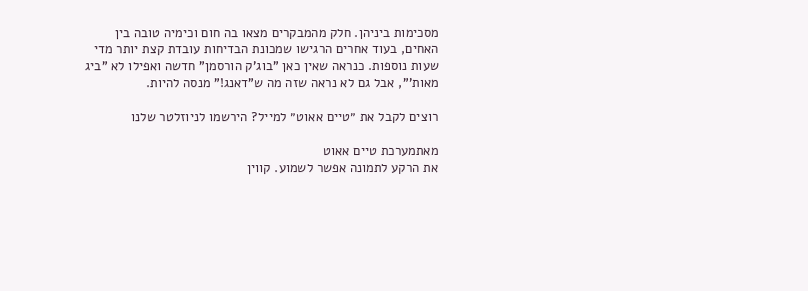מסכימות ביניהן. חלק מהמבקרים מצאו בה חום וכימיה טובה בין האחים, בעוד אחרים הרגישו שמכונת הבדיחות עובדת קצת יותר מדי שעות נוספות. כנראה שאין כאן "בוג'ק הורסמן" חדשה ואפילו לא "ביג מאות'", אבל גם לא נראה שזה מה ש"דאנג!" מנסה להיות.

רוצים לקבל את ״טיים אאוט״ למייל? הירשמו לניוזלטר שלנו

מאתמערכת טיים אאוט
את הרקע לתמונה אפשר לשמוע. קווין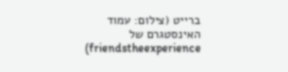ברייט (צילום: עמוד האינסטגרם של friendstheexperience)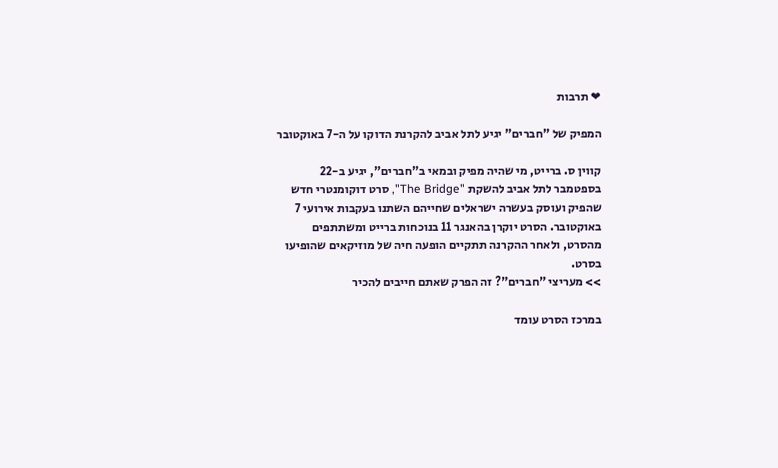❤ תרבות

המפיק של "חברים" יגיע לתל אביב להקרנת הדוקו על ה-7 באוקטובר

קווין ס. ברייט, מי שהיה מפיק ובמאי ב"חברים", יגיע ב-22 בספטמבר לתל אביב להשקת "The Bridge", סרט דוקומנטרי חדש שהפיק ועוסק בעשרה ישראלים שחייהם השתנו בעקבות אירועי 7 באוקטובר. הסרט יוקרן בהאנגר 11 בנוכחות ברייט ומשתתפים מהסרט, ולאחר ההקרנה תתקיים הופעה חיה של מוזיקאים שהופיעו בסרט.
>> מעריצי "חברים"? זה הפרק שאתם חייבים להכיר

במרכז הסרט עומד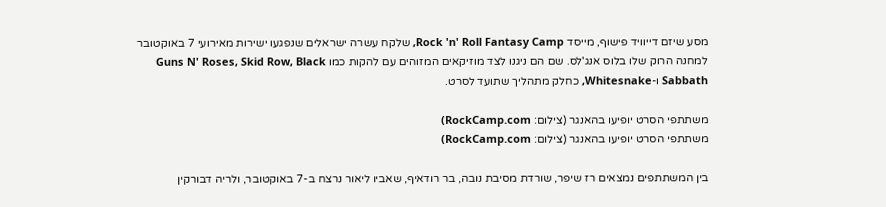מסע שיזם דייוויד פישוף, מייסד Rock 'n' Roll Fantasy Camp, שלקח עשרה ישראלים שנפגעו ישירות מאירועי 7 באוקטובר למחנה הרוק שלו בלוס אנג'לס. שם הם ניגנו לצד מוזיקאים המזוהים עם להקות כמו Guns N' Roses, Skid Row, Black Sabbath ו-Whitesnake, כחלק מתהליך שתועד לסרט.

משתתפי הסרט יופיעו בהאנגר (צילום: RockCamp.com)
משתתפי הסרט יופיעו בהאנגר (צילום: RockCamp.com)

בין המשתתפים נמצאים רז שיפר, שורדת מסיבת נובה, בר רודאיף, שאביו ליאור נרצח ב-7 באוקטובר, ולריה דבורקין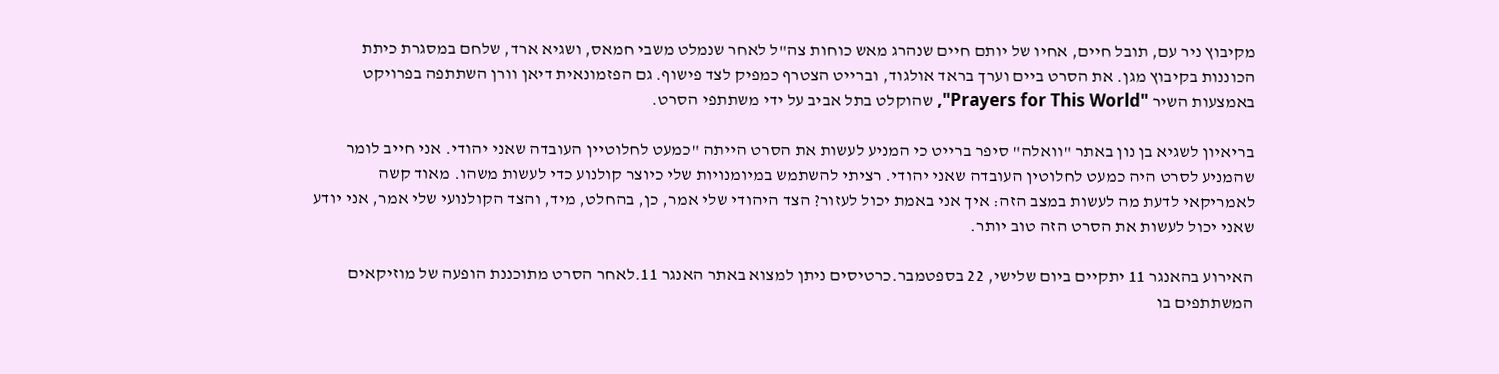מקיבוץ ניר עם, תובל חיים, אחיו של יותם חיים שנהרג מאש כוחות צה"ל לאחר שנמלט משבי חמאס, ושגיא ארד, שלחם במסגרת כיתת הכוננות בקיבוץ מגן. את הסרט ביים וערך בראד אולגוד, וברייט הצטרף כמפיק לצד פישוף. גם הפזמונאית דיאן וורן השתתפה בפרויקט באמצעות השיר "Prayers for This World", שהוקלט בתל אביב על ידי משתתפי הסרט.

בריאיון לשגיא בן נון באתר "וואלה" סיפר ברייט כי המניע לעשות את הסרט הייתה "כמעט לחלוטיין העובדה שאני יהודי. אני חייב לומר שהמניע לסרט היה כמעט לחלוטין העובדה שאני יהודי. רציתי להשתמש במיומנויות שלי כיוצר קולנוע כדי לעשות משהו. מאוד קשה לאמריקאי לדעת מה לעשות במצב הזה: איך אני באמת יכול לעזור? הצד היהודי שלי אמר, כן, בהחלט, מיד, והצד הקולנועי שלי אמר, אני יודע שאני יכול לעשות את הסרט הזה טוב יותר.

האירוע בהאנגר 11 יתקיים ביום שלישי, 22 בספטמבר.כרטיסים ניתן למצוא באתר האנגר 11.לאחר הסרט מתוכננת הופעה של מוזיקאים המשתתפים בו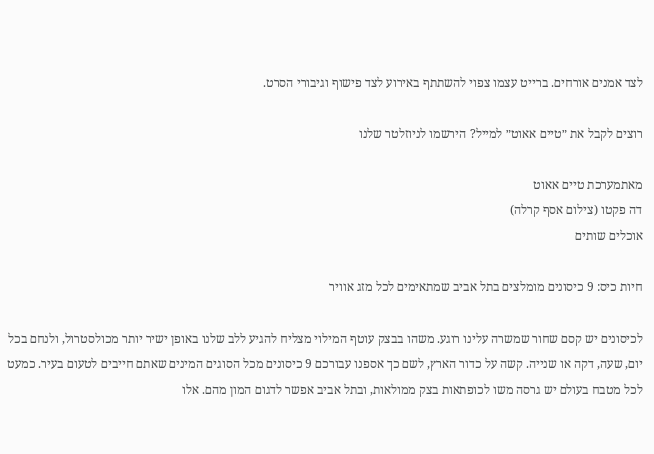לצד אמנים אורחים. ברייט עצמו צפוי להשתתף באירוע לצד פישוף וגיבורי הסרט.

רוצים לקבל את ״טיים אאוט״ למייל? הירשמו לניוזלטר שלנו

מאתמערכת טיים אאוט
דה פקטו (צילום אסף קרלה)
אוכלים שותים

חיות כיס: 9 כיסונים מומלצים בתל אביב שמתאימים לכל מזג אוויר

לכיסונים יש קסם שחור שמשרה עלינו רוגע. משהו בבצק עוטף המילוי מצליח להגיע ללב שלנו באופן ישיר יותר מכולסטרול, ולנחם בכל יום, שעה, דקה או שנייה. קשה על כדור הארץ, לשם כך אספנו עבורכם 9 כיסונים מכל הסוגים המינים שאתם חייבים לטעום בעיר. כמעט לכל מטבח בעולם יש גרסה משו לכופתאות בצק ממולאות, ובתל אביב אפשר לדגום המון מהם. אלו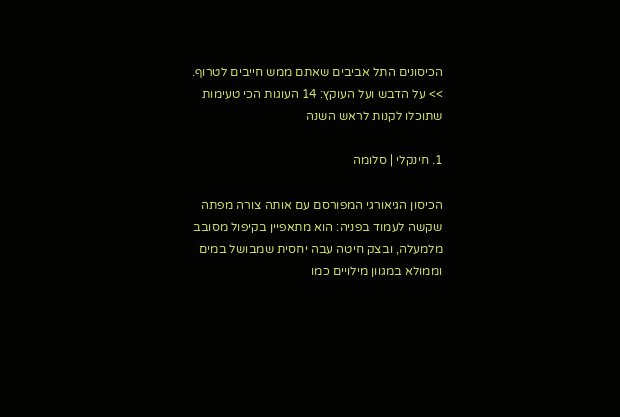הכיסונים התל אביבים שאתם ממש חייבים לטרוף.
>> על הדבש ועל העוקץ: 14 העוגות הכי טעימות שתוכלו לקנות לראש השנה

1. חינקלי | סלומה

הכיסון הגיאורגי המפורסם עם אותה צורה מפתה שקשה לעמוד בפניה: הוא מתאפיין בקיפול מסובב מלמעלה, ובצק חיטה עבה יחסית שמבושל במים וממולא במגוון מילויים כמו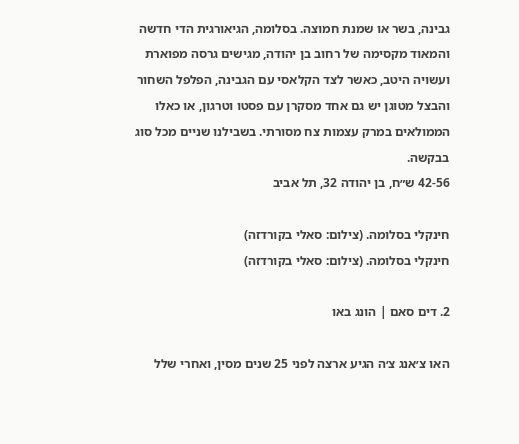גבינה, בשר או שמנת חמוצה. בסלומה, הגיאורגית הדי חדשה והמאוד מקסימה של רחוב בן יהודה, מגישים גרסה מפוארת ועשויה היטב, כאשר לצד הקלאסי עם הגבינה, הפלפל השחור והבצל מטוגן יש גם אחד מסקרן עם פסטו וטרגון, או כאלו הממולאים במרק עצמות צח מסורתי. בשבילנו שניים מכל סוג בבקשה.
42-56 ש״ח, בן יהודה 32, תל אביב

חינקלי בסלומה. (צילום: סאלי בקורדזה)
חינקלי בסלומה. (צילום: סאלי בקורדזה)

2. דים סאם | הונג באו

האו צ׳אנג צ׳ה הגיע ארצה לפני 25 שנים מסין, ואחרי שלל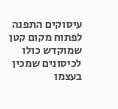עיסוקים התפנה לפתוח מקום קטן שמוקדש כולו לכיסונים שמכין בעצמו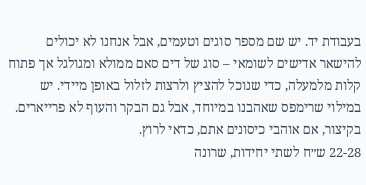בעבודת יד. יש שם מספר סוגים וטעמים, אבל אנחנו לא יכולים להישאר אדישים לשומאי – סוג של דים סאם ממולא ומגולגל אך פתוח קלות מלמעלה, כדי שנוכל להציץ ולרצות לזלול באופן מיידי. יש במילוי שרימפס שאהבנו במיוחד, אבל גם הבקר והעוף לא פרייארים. בקיצור, אם אוהבי כיסונים אתם, כדאי לרוץ.
22-28 ש״ח לשתי יחידות, שרונה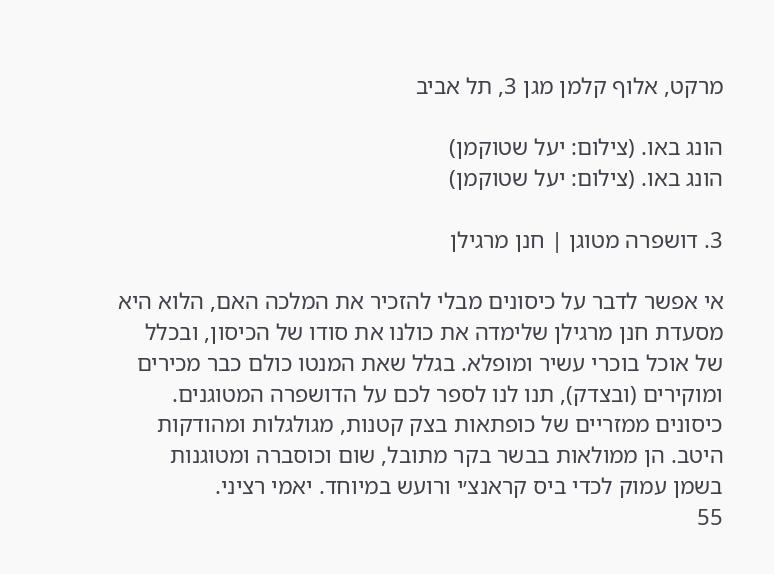מרקט, אלוף קלמן מגן 3, תל אביב

הונג באו. (צילום: יעל שטוקמן)
הונג באו. (צילום: יעל שטוקמן)

3. דושפרה מטוגן | חנן מרגילן

אי אפשר לדבר על כיסונים מבלי להזכיר את המלכה האם, הלוא היא מסעדת חנן מרגילן שלימדה את כולנו את סודו של הכיסון, ובכלל של אוכל בוכרי עשיר ומופלא. בגלל שאת המנטו כולם כבר מכירים ומוקירים (ובצדק), תנו לנו לספר לכם על הדושפרה המטוגנים. כיסונים ממזריים של כופתאות בצק קטנות, מגולגלות ומהודקות היטב. הן ממולאות בבשר בקר מתובל, שום וכוסברה ומטוגנות בשמן עמוק לכדי ביס קראנצ׳י ורועש במיוחד. יאמי רציני.
55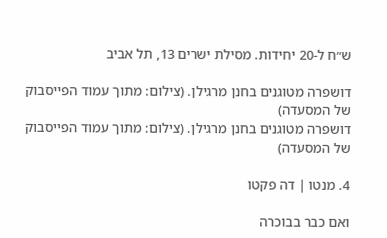ש״ח ל-20 יחידות. מסילת ישרים 13, תל אביב

דושפרה מטוגנים בחנן מרגילן. (צילום: מתוך עמוד הפייסבוק של המסעדה)
דושפרה מטוגנים בחנן מרגילן. (צילום: מתוך עמוד הפייסבוק של המסעדה)

4. מנטו | דה פקטו

ואם כבר בבוכרה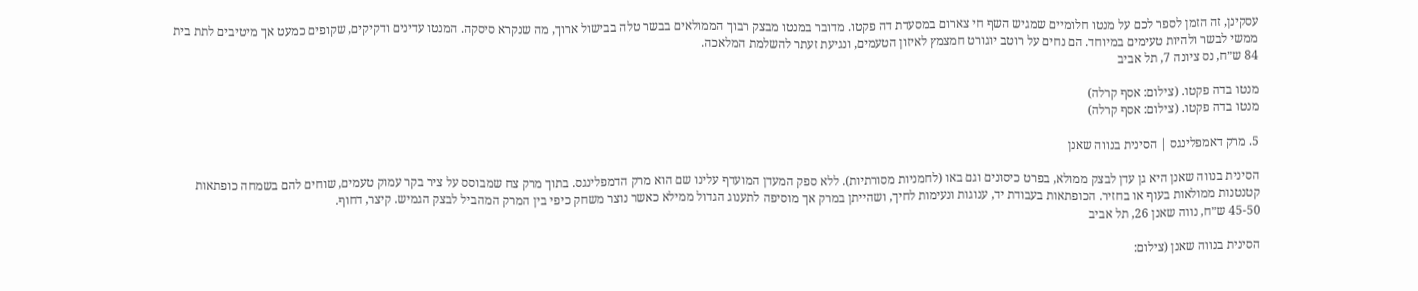עסקינן, זה הזמן לספר לכם על מנטו חלומיים שמגיש השף חי צארום במסעדת דה פקטו. מדובר במנטו מבצק רבוך הממולאים בבשר טלה בבישול ארוך, מה שנקרא סיסקה. המנטו עדינים ודקיקים, שקופים כמעט אך מיטיבים לתת בית ממשי לבשר ולהיות טעימים במיוחד. הם נחים על רוטב יוגורט חמצמץ לאיזון הטעמים, ונגיעת זעתר להשלמת המלאכה.
84 ש״ח, נס ציונה 7, תל אביב

מנטו בדה פקטו. (צילום: אסף קרלה)
מנטו בדה פקטו. (צילום: אסף קרלה)

5. מרק דאמפלינגס | הסינית בנווה שאנן

הסינית בנווה שאנן היא גן עדן לבצק ממולא, בפרט כיסונים וגם באו (לחמניות מסורתיות). ללא ספק המעדן המועדף עלינו שם הוא מרק הדמפלינגס. בתוך מרק צח שמבוסס על ציר בקר עמוק טעמים, שוחים להם בשמחה כופתאות קטנטנות ממולאות בעוף או בחזיר. הכופתאות בעבודת יד, ענוגות ונעימות לחיך, ושהייתן במרק אך מוסיפה לתענוג הגדול ממילא כאשר נוצר משחק כיפי בין המרק המהביל לבצק הגמיש. קיצר, דחוף.
45-50 ש״ח, נווה שאנן 26, תל אביב

הסינית בנווה שאנן (צילום: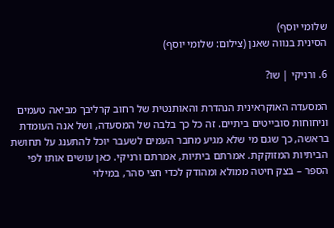שלומי יוסף)
הסינית בנווה שאנן (צילום: שלומי יוסף)

6. ורניקי | שו?

המסעדה האוקראינית הנהדרת והאותנטית של רחוב קרליבך מביאה טעמים וניחוחות סובייטים ביתיים. זה כל כך בלבה של המסעדה, ושל אנה העומדת בראשה, כך שגם מי שלא מגיע מחבר העמים לשעבר יוכל להתענג על תחושת הביתיות המזוקקת. אמרתם ביתיות, אמרתם ורניקי. כאן עושים אותו לפי הספר – בצק חיטה ממולא ומהודק לכדי חצי סהר, במילוי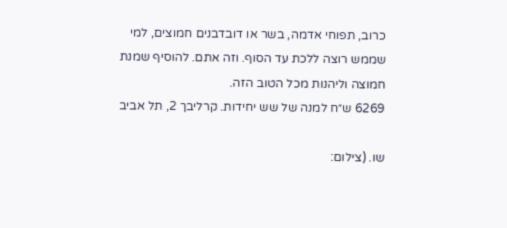כרוב, תפוחי אדמה, בשר או דובדבנים חמוצים, למי שממש רוצה ללכת עד הסוף. וזה אתם. להוסיף שמנת חמוצה וליהנות מכל הטוב הזה.
6269 ש״ח למנה של שש יחידות. קרליבך 2, תל אביב

שו. (צילום: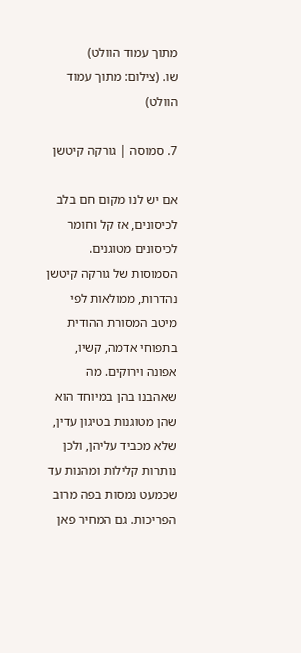מתוך עמוד הוולט)
שו. (צילום: מתוך עמוד הוולט)

7. סמוסה | גורקה קיטשן

אם יש לנו מקום חם בלב לכיסונים, אז קל וחומר לכיסונים מטוגנים. הסמוסות של גורקה קיטשן נהדרות, ממולאות לפי מיטב המסורת ההודית בתפוחי אדמה, קשיו, אפונה וירוקים. מה שאהבנו בהן במיוחד הוא שהן מטוגנות בטיגון עדין, שלא מכביד עליהן, ולכן נותרות קלילות ומהנות עד שכמעט נמסות בפה מרוב הפריכות. גם המחיר פאן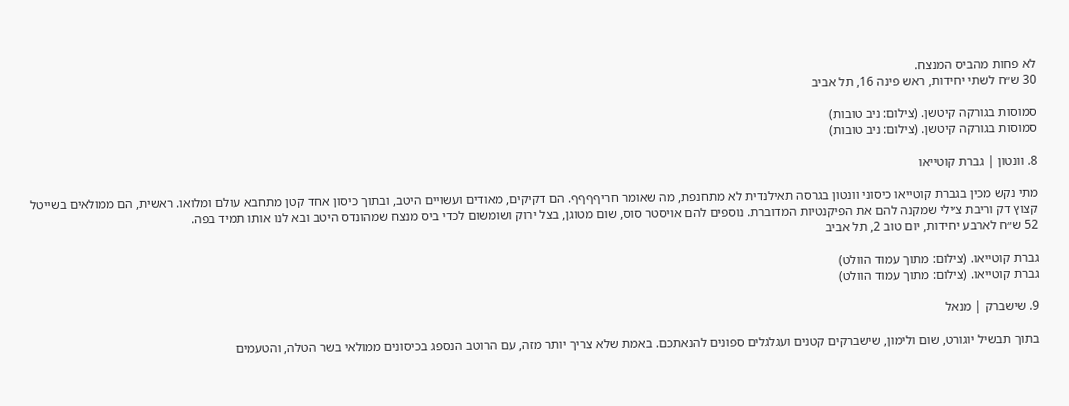לא פחות מהביס המנצח.
30 ש״ח לשתי יחידות, ראש פינה 16, תל אביב

סמוסות בגורקה קיטשן. (צילום: ניב טובות)
סמוסות בגורקה קיטשן. (צילום: ניב טובות)

8. וונטון | גברת קוטייאו

מתי נקש מכין בגברת קוטייאו כיסוני וונטון בגרסה תאילנדית לא מתחנפת, מה שאומר חריףףףף. הם דקיקים, מאודים ועשויים היטב, ובתוך כיסון אחד קטן מתחבא עולם ומלואו. ראשית, הם ממולאים בשייטל קצוץ דק וריבת צ׳ילי שמקנה להם את הפיקנטיות המדוברת. נוספים להם אויסטר סוס, שום מטוגן, בצל ירוק ושומשום לכדי ביס מנצח שמהונדס היטב ובא לנו אותו תמיד בפה.
52 ש״ח לארבע יחידות, יום טוב 2, תל אביב

גברת קוטייאו. (צילום: מתוך עמוד הוולט)
גברת קוטייאו. (צילום: מתוך עמוד הוולט)

9. שישברק | מנאל

בתוך תבשיל יוגורט, שום ולימון, שישברקים קטנים ועגלגלים ספונים להנאתכם. באמת שלא צריך יותר מזה, עם הרוטב הנספג בכיסונים ממולאי בשר הטלה, והטעמים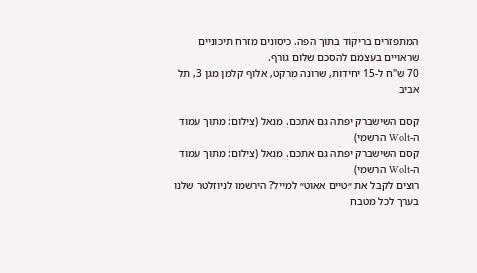המתפזרים בריקוד בתוך הפה. כיסונים מזרח תיכוניים שראויים בעצמם להסכם שלום גורף.
70 ש"ח ל-15 יחידות, שרונה מרקט, אלוף קלמן מגן 3, תל אביב

קסם השישברק יפתה גם אתכם. מנאל (צילום: מתוך עמוד ה-Wolt הרשמי)
קסם השישברק יפתה גם אתכם. מנאל (צילום: מתוך עמוד ה-Wolt הרשמי)
רוצים לקבל את ״טיים אאוט״ למייל? הירשמו לניוזלטר שלנו
בערך לכל מטבח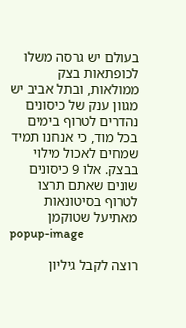בעולם יש גרסה משלו לכופתאות בצק ממולאות, ובתל אביב יש מגוון ענק של כיסונים נהדרים לטרוף בימים בכל מוד, כי אנחנו תמיד שמחים לאכול מילוי בבצק. אלו 9 כיסונים שונים שאתם תרצו לטרוף בסיטונאות
מאתיעל שטוקמן
popup-image

רוצה לקבל גיליון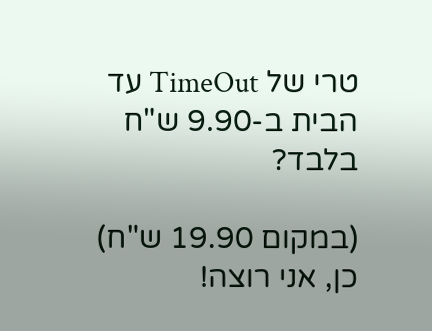טרי של TimeOut עד הבית ב-9.90 ש"ח בלבד?

(במקום 19.90 ש"ח)
כן, אני רוצה!